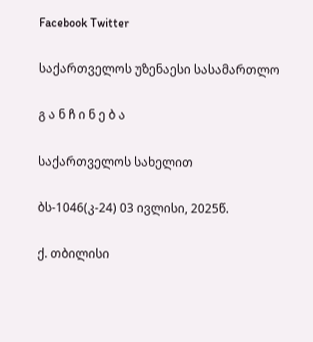Facebook Twitter

საქართველოს უზენაესი სასამართლო

გ ა ნ ჩ ი ნ ე ბ ა

საქართველოს სახელით

ბს-1046(კ-24) 03 ივლისი, 2025წ.

ქ. თბილისი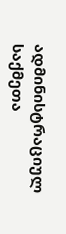ადმინისტრაციულ საქმეთა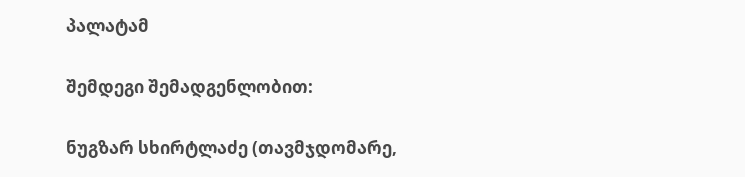პალატამ

შემდეგი შემადგენლობით:

ნუგზარ სხირტლაძე (თავმჯდომარე,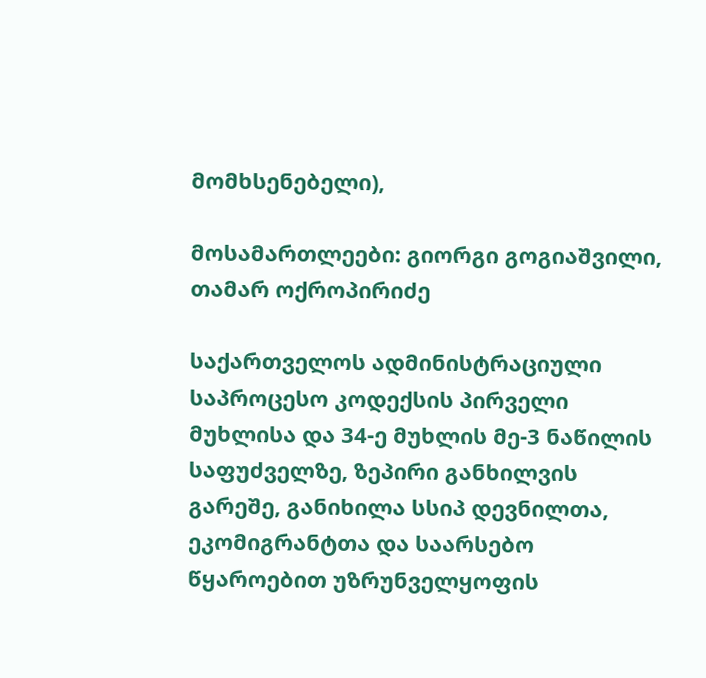მომხსენებელი),

მოსამართლეები: გიორგი გოგიაშვილი, თამარ ოქროპირიძე

საქართველოს ადმინისტრაციული საპროცესო კოდექსის პირველი მუხლისა და 34-ე მუხლის მე-3 ნაწილის საფუძველზე, ზეპირი განხილვის გარეშე, განიხილა სსიპ დევნილთა, ეკომიგრანტთა და საარსებო წყაროებით უზრუნველყოფის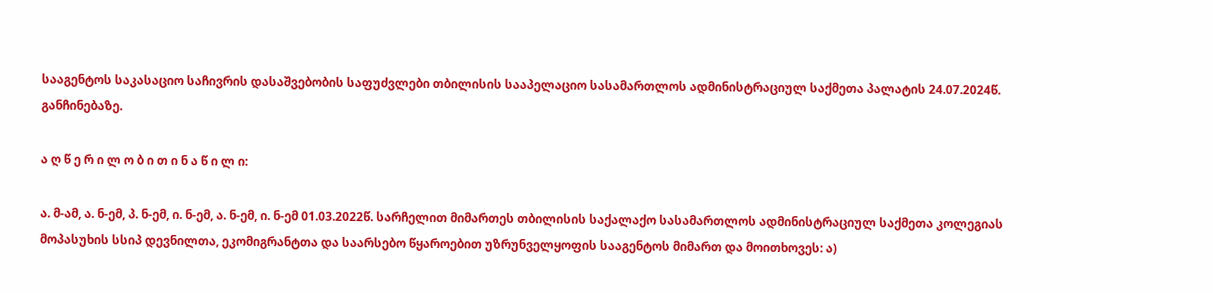სააგენტოს საკასაციო საჩივრის დასაშვებობის საფუძვლები თბილისის სააპელაციო სასამართლოს ადმინისტრაციულ საქმეთა პალატის 24.07.2024წ. განჩინებაზე.

ა ღ წ ე რ ი ლ ო ბ ი თ ი ნ ა წ ი ლ ი:

ა. მ-ამ, ა. ნ-ემ, პ. ნ-ემ, ი. ნ-ემ, ა. ნ-ემ, ი. ნ-ემ 01.03.2022წ. სარჩელით მიმართეს თბილისის საქალაქო სასამართლოს ადმინისტრაციულ საქმეთა კოლეგიას მოპასუხის სსიპ დევნილთა, ეკომიგრანტთა და საარსებო წყაროებით უზრუნველყოფის სააგენტოს მიმართ და მოითხოვეს: ა)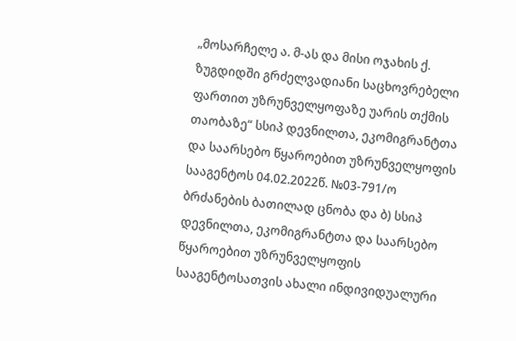„მოსარჩელე ა. მ-ას და მისი ოჯახის ქ. ზუგდიდში გრძელვადიანი საცხოვრებელი ფართით უზრუნველყოფაზე უარის თქმის თაობაზე“ სსიპ დევნილთა, ეკომიგრანტთა და საარსებო წყაროებით უზრუნველყოფის სააგენტოს 04.02.2022წ. №03-791/ო ბრძანების ბათილად ცნობა და ბ) სსიპ დევნილთა, ეკომიგრანტთა და საარსებო წყაროებით უზრუნველყოფის სააგენტოსათვის ახალი ინდივიდუალური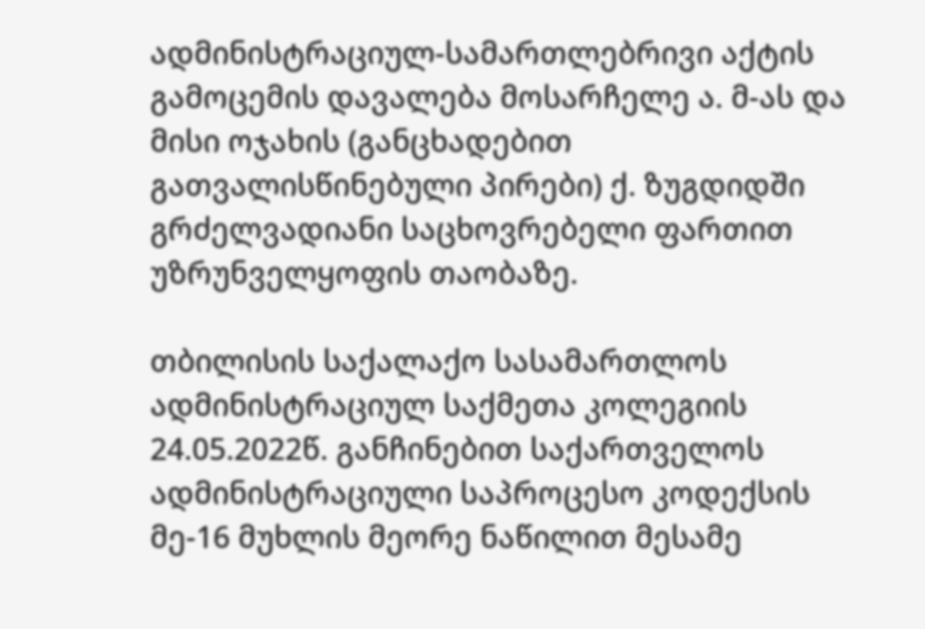ადმინისტრაციულ-სამართლებრივი აქტის გამოცემის დავალება მოსარჩელე ა. მ-ას და მისი ოჯახის (განცხადებით გათვალისწინებული პირები) ქ. ზუგდიდში გრძელვადიანი საცხოვრებელი ფართით უზრუნველყოფის თაობაზე.

თბილისის საქალაქო სასამართლოს ადმინისტრაციულ საქმეთა კოლეგიის 24.05.2022წ. განჩინებით საქართველოს ადმინისტრაციული საპროცესო კოდექსის მე-16 მუხლის მეორე ნაწილით მესამე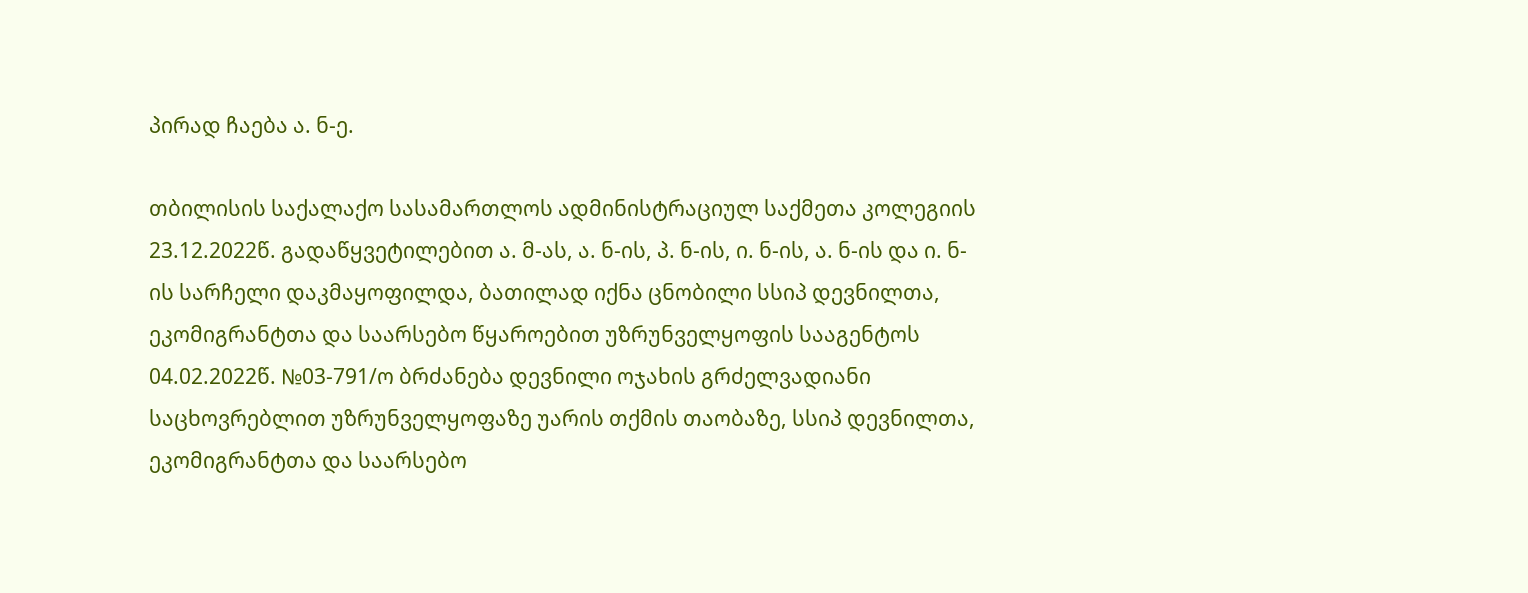პირად ჩაება ა. ნ-ე.

თბილისის საქალაქო სასამართლოს ადმინისტრაციულ საქმეთა კოლეგიის 23.12.2022წ. გადაწყვეტილებით ა. მ-ას, ა. ნ-ის, პ. ნ-ის, ი. ნ-ის, ა. ნ-ის და ი. ნ-ის სარჩელი დაკმაყოფილდა, ბათილად იქნა ცნობილი სსიპ დევნილთა, ეკომიგრანტთა და საარსებო წყაროებით უზრუნველყოფის სააგენტოს 04.02.2022წ. №03-791/ო ბრძანება დევნილი ოჯახის გრძელვადიანი საცხოვრებლით უზრუნველყოფაზე უარის თქმის თაობაზე, სსიპ დევნილთა, ეკომიგრანტთა და საარსებო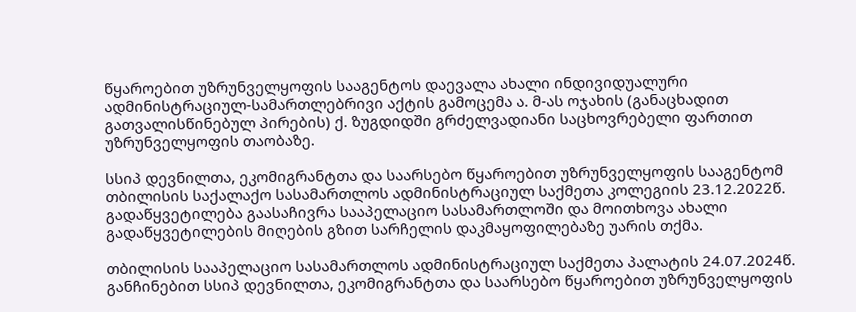წყაროებით უზრუნველყოფის სააგენტოს დაევალა ახალი ინდივიდუალური ადმინისტრაციულ-სამართლებრივი აქტის გამოცემა ა. მ-ას ოჯახის (განაცხადით გათვალისწინებულ პირების) ქ. ზუგდიდში გრძელვადიანი საცხოვრებელი ფართით უზრუნველყოფის თაობაზე.

სსიპ დევნილთა, ეკომიგრანტთა და საარსებო წყაროებით უზრუნველყოფის სააგენტომ თბილისის საქალაქო სასამართლოს ადმინისტრაციულ საქმეთა კოლეგიის 23.12.2022წ. გადაწყვეტილება გაასაჩივრა სააპელაციო სასამართლოში და მოითხოვა ახალი გადაწყვეტილების მიღების გზით სარჩელის დაკმაყოფილებაზე უარის თქმა.

თბილისის სააპელაციო სასამართლოს ადმინისტრაციულ საქმეთა პალატის 24.07.2024წ. განჩინებით სსიპ დევნილთა, ეკომიგრანტთა და საარსებო წყაროებით უზრუნველყოფის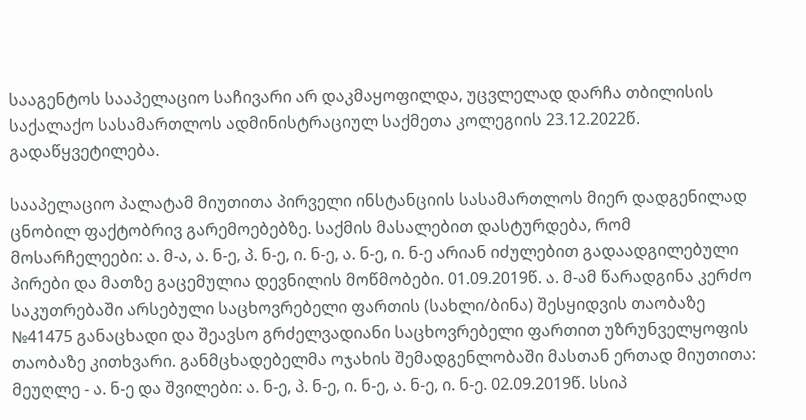სააგენტოს სააპელაციო საჩივარი არ დაკმაყოფილდა, უცვლელად დარჩა თბილისის საქალაქო სასამართლოს ადმინისტრაციულ საქმეთა კოლეგიის 23.12.2022წ. გადაწყვეტილება.

სააპელაციო პალატამ მიუთითა პირველი ინსტანციის სასამართლოს მიერ დადგენილად ცნობილ ფაქტობრივ გარემოებებზე. საქმის მასალებით დასტურდება, რომ მოსარჩელეები: ა. მ-ა, ა. ნ-ე, პ. ნ-ე, ი. ნ-ე, ა. ნ-ე, ი. ნ-ე არიან იძულებით გადაადგილებული პირები და მათზე გაცემულია დევნილის მოწმობები. 01.09.2019წ. ა. მ-ამ წარადგინა კერძო საკუთრებაში არსებული საცხოვრებელი ფართის (სახლი/ბინა) შესყიდვის თაობაზე №41475 განაცხადი და შეავსო გრძელვადიანი საცხოვრებელი ფართით უზრუნველყოფის თაობაზე კითხვარი. განმცხადებელმა ოჯახის შემადგენლობაში მასთან ერთად მიუთითა: მეუღლე - ა. ნ-ე და შვილები: ა. ნ-ე, პ. ნ-ე, ი. ნ-ე, ა. ნ-ე, ი. ნ-ე. 02.09.2019წ. სსიპ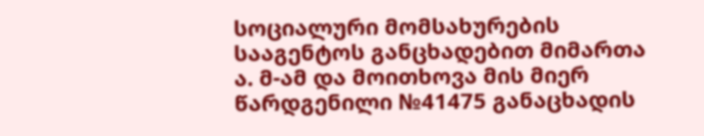სოციალური მომსახურების სააგენტოს განცხადებით მიმართა ა. მ-ამ და მოითხოვა მის მიერ წარდგენილი №41475 განაცხადის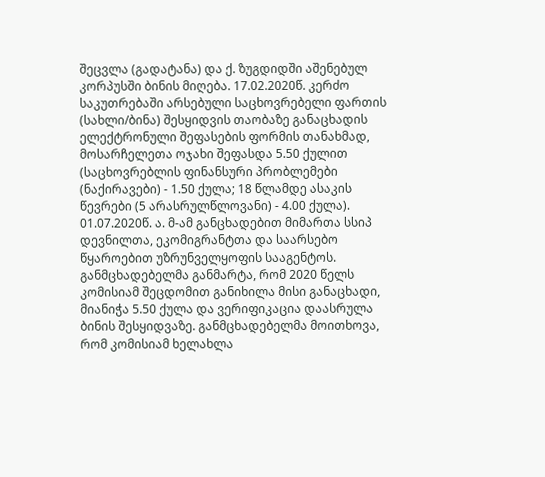შეცვლა (გადატანა) და ქ. ზუგდიდში აშენებულ კორპუსში ბინის მიღება. 17.02.2020წ. კერძო საკუთრებაში არსებული საცხოვრებელი ფართის (სახლი/ბინა) შესყიდვის თაობაზე განაცხადის ელექტრონული შეფასების ფორმის თანახმად, მოსარჩელეთა ოჯახი შეფასდა 5.50 ქულით (საცხოვრებლის ფინანსური პრობლემები (ნაქირავები) - 1.50 ქულა; 18 წლამდე ასაკის წევრები (5 არასრულწლოვანი) - 4.00 ქულა). 01.07.2020წ. ა. მ-ამ განცხადებით მიმართა სსიპ დევნილთა, ეკომიგრანტთა და საარსებო წყაროებით უზრუნველყოფის სააგენტოს. განმცხადებელმა განმარტა, რომ 2020 წელს კომისიამ შეცდომით განიხილა მისი განაცხადი, მიანიჭა 5.50 ქულა და ვერიფიკაცია დაასრულა ბინის შესყიდვაზე. განმცხადებელმა მოითხოვა, რომ კომისიამ ხელახლა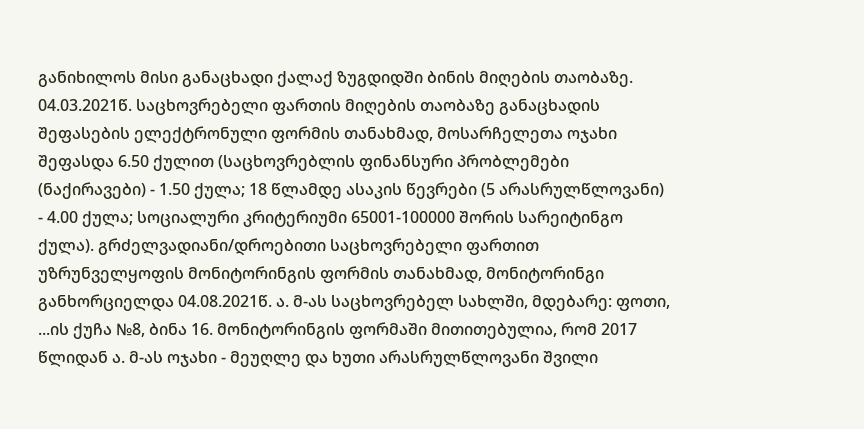განიხილოს მისი განაცხადი ქალაქ ზუგდიდში ბინის მიღების თაობაზე. 04.03.2021წ. საცხოვრებელი ფართის მიღების თაობაზე განაცხადის შეფასების ელექტრონული ფორმის თანახმად, მოსარჩელეთა ოჯახი შეფასდა 6.50 ქულით (საცხოვრებლის ფინანსური პრობლემები (ნაქირავები) - 1.50 ქულა; 18 წლამდე ასაკის წევრები (5 არასრულწლოვანი) - 4.00 ქულა; სოციალური კრიტერიუმი 65001-100000 შორის სარეიტინგო ქულა). გრძელვადიანი/დროებითი საცხოვრებელი ფართით უზრუნველყოფის მონიტორინგის ფორმის თანახმად, მონიტორინგი განხორციელდა 04.08.2021წ. ა. მ-ას საცხოვრებელ სახლში, მდებარე: ფოთი, ...ის ქუჩა №8, ბინა 16. მონიტორინგის ფორმაში მითითებულია, რომ 2017 წლიდან ა. მ-ას ოჯახი - მეუღლე და ხუთი არასრულწლოვანი შვილი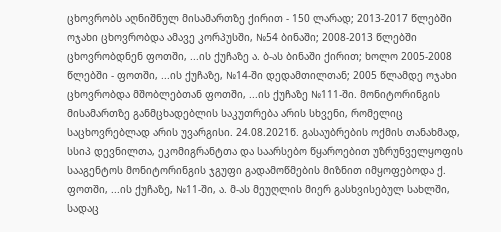ცხოვრობს აღნიშნულ მისამართზე ქირით - 150 ლარად; 2013-2017 წლებში ოჯახი ცხოვრობდა ამავე კორპუსში, №54 ბინაში; 2008-2013 წლებში ცხოვრობდნენ ფოთში, ...ის ქუჩაზე ა. ბ-ას ბინაში ქირით; ხოლო 2005-2008 წლებში - ფოთში, ...ის ქუჩაზე, №14-ში დედამთილთან; 2005 წლამდე ოჯახი ცხოვრობდა მშობლებთან ფოთში, ...ის ქუჩაზე №111-ში. მონიტორინგის მისამართზე განმცხადებლის საკუთრება არის სხვენი, რომელიც საცხოვრებლად არის უვარგისი. 24.08.2021წ. გასაუბრების ოქმის თანახმად, სსიპ დევნილთა, ეკომიგრანტთა და საარსებო წყაროებით უზრუნველყოფის სააგენტოს მონიტორინგის ჯგუფი გადამოწმების მიზნით იმყოფებოდა ქ. ფოთში, ...ის ქუჩაზე, №11-ში, ა. მ-ას მეუღლის მიერ გასხვისებულ სახლში, სადაც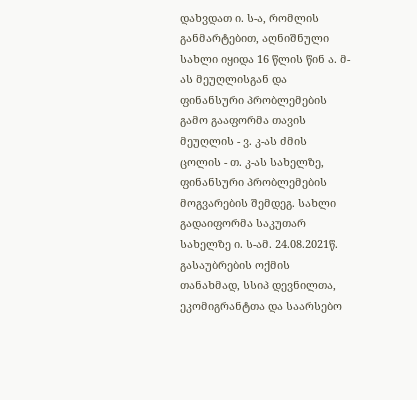დახვდათ ი. ს-ა, რომლის განმარტებით, აღნიშნული სახლი იყიდა 16 წლის წინ ა. მ-ას მეუღლისგან და ფინანსური პრობლემების გამო გააფორმა თავის მეუღლის - ვ. კ-ას ძმის ცოლის - თ. კ-ას სახელზე, ფინანსური პრობლემების მოგვარების შემდეგ. სახლი გადაიფორმა საკუთარ სახელზე ი. ს-ამ. 24.08.2021წ. გასაუბრების ოქმის თანახმად, სსიპ დევნილთა, ეკომიგრანტთა და საარსებო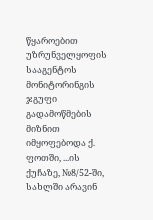წყაროებით უზრუნველყოფის სააგენტოს მონიტორინგის ჯგუფი გადამოწმების მიზნით იმყოფებოდა ქ. ფოთში, ...ის ქუჩაზე, №8/52-ში, სახლში არავინ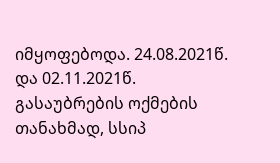იმყოფებოდა. 24.08.2021წ. და 02.11.2021წ. გასაუბრების ოქმების თანახმად, სსიპ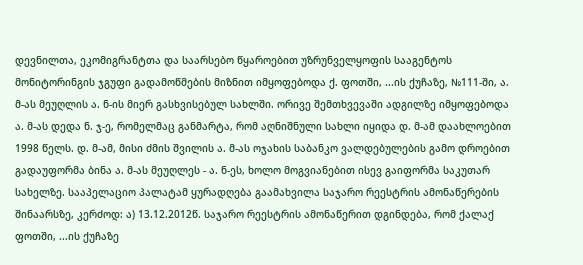დევნილთა, ეკომიგრანტთა და საარსებო წყაროებით უზრუნველყოფის სააგენტოს მონიტორინგის ჯგუფი გადამოწმების მიზნით იმყოფებოდა ქ. ფოთში, ...ის ქუჩაზე, №111-ში, ა. მ-ას მეუღლის ა. ნ-ის მიერ გასხვისებულ სახლში. ორივე შემთხვევაში ადგილზე იმყოფებოდა ა. მ-ას დედა ნ. ჯ-ე, რომელმაც განმარტა, რომ აღნიშნული სახლი იყიდა დ. მ-ამ დაახლოებით 1998 წელს. დ. მ-ამ, მისი ძმის შვილის ა. მ-ას ოჯახის საბანკო ვალდებულების გამო დროებით გადაუფორმა ბინა ა. მ-ას მეუღლეს - ა. ნ-ეს, ხოლო მოგვიანებით ისევ გაიფორმა საკუთარ სახელზე. სააპელაციო პალატამ ყურადღება გაამახვილა საჯარო რეესტრის ამონაწერების შინაარსზე, კერძოდ: ა) 13.12.2012წ. საჯარო რეესტრის ამონაწერით დგინდება, რომ ქალაქ ფოთში, ...ის ქუჩაზე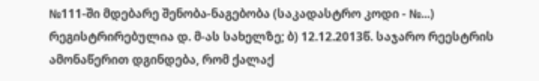№111-ში მდებარე შენობა-ნაგებობა (საკადასტრო კოდი - №...) რეგისტრირებულია დ. მ-ას სახელზე; ბ) 12.12.2013წ. საჯარო რეესტრის ამონაწერით დგინდება, რომ ქალაქ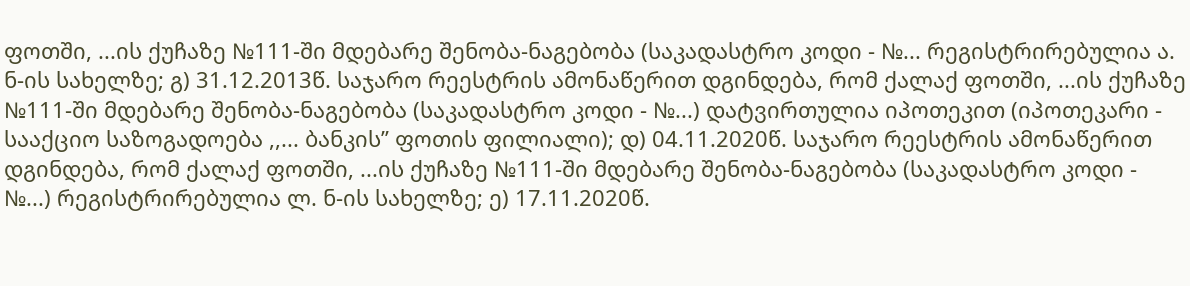ფოთში, ...ის ქუჩაზე №111-ში მდებარე შენობა-ნაგებობა (საკადასტრო კოდი - №... რეგისტრირებულია ა. ნ-ის სახელზე; გ) 31.12.2013წ. საჯარო რეესტრის ამონაწერით დგინდება, რომ ქალაქ ფოთში, ...ის ქუჩაზე №111-ში მდებარე შენობა-ნაგებობა (საკადასტრო კოდი - №...) დატვირთულია იპოთეკით (იპოთეკარი - სააქციო საზოგადოება ,,... ბანკის’’ ფოთის ფილიალი); დ) 04.11.2020წ. საჯარო რეესტრის ამონაწერით დგინდება, რომ ქალაქ ფოთში, ...ის ქუჩაზე №111-ში მდებარე შენობა-ნაგებობა (საკადასტრო კოდი - №...) რეგისტრირებულია ლ. ნ-ის სახელზე; ე) 17.11.2020წ.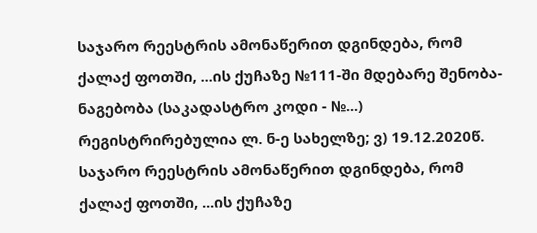საჯარო რეესტრის ამონაწერით დგინდება, რომ ქალაქ ფოთში, ...ის ქუჩაზე №111-ში მდებარე შენობა-ნაგებობა (საკადასტრო კოდი - №...) რეგისტრირებულია ლ. ნ-ე სახელზე; ვ) 19.12.2020წ. საჯარო რეესტრის ამონაწერით დგინდება, რომ ქალაქ ფოთში, ...ის ქუჩაზე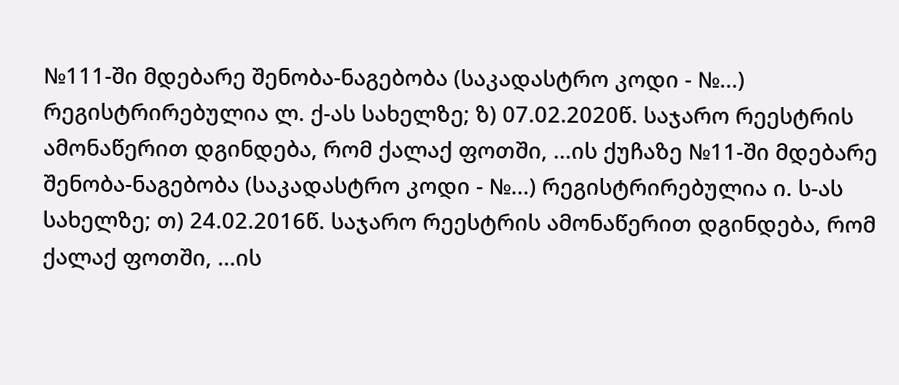№111-ში მდებარე შენობა-ნაგებობა (საკადასტრო კოდი - №...) რეგისტრირებულია ლ. ქ-ას სახელზე; ზ) 07.02.2020წ. საჯარო რეესტრის ამონაწერით დგინდება, რომ ქალაქ ფოთში, ...ის ქუჩაზე №11-ში მდებარე შენობა-ნაგებობა (საკადასტრო კოდი - №...) რეგისტრირებულია ი. ს-ას სახელზე; თ) 24.02.2016წ. საჯარო რეესტრის ამონაწერით დგინდება, რომ ქალაქ ფოთში, ...ის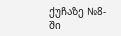ქუჩაზე №8-ში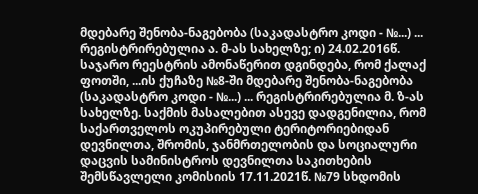მდებარე შენობა-ნაგებობა (საკადასტრო კოდი - №...) ... რეგისტრირებულია ა. მ-ას სახელზე; ი) 24.02.2016წ. საჯარო რეესტრის ამონაწერით დგინდება, რომ ქალაქ ფოთში, ...ის ქუჩაზე №8-ში მდებარე შენობა-ნაგებობა (საკადასტრო კოდი - №...) ... რეგისტრირებულია მ. ზ-ას სახელზე. საქმის მასალებით ასევე დადგენილია, რომ საქართველოს ოკუპირებული ტერიტორიებიდან დევნილთა, შრომის, ჯანმრთელობის და სოციალური დაცვის სამინისტროს დევნილთა საკითხების შემსწავლელი კომისიის 17.11.2021წ. №79 სხდომის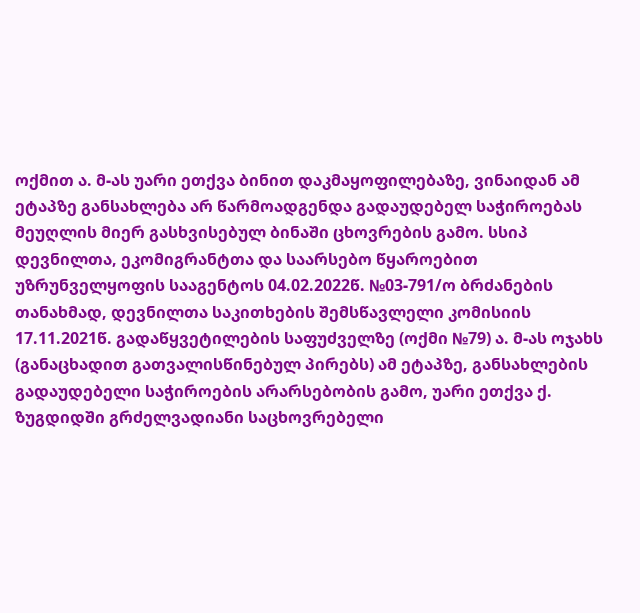ოქმით ა. მ-ას უარი ეთქვა ბინით დაკმაყოფილებაზე, ვინაიდან ამ ეტაპზე განსახლება არ წარმოადგენდა გადაუდებელ საჭიროებას მეუღლის მიერ გასხვისებულ ბინაში ცხოვრების გამო. სსიპ დევნილთა, ეკომიგრანტთა და საარსებო წყაროებით უზრუნველყოფის სააგენტოს 04.02.2022წ. №03-791/ო ბრძანების თანახმად, დევნილთა საკითხების შემსწავლელი კომისიის 17.11.2021წ. გადაწყვეტილების საფუძველზე (ოქმი №79) ა. მ-ას ოჯახს (განაცხადით გათვალისწინებულ პირებს) ამ ეტაპზე, განსახლების გადაუდებელი საჭიროების არარსებობის გამო, უარი ეთქვა ქ. ზუგდიდში გრძელვადიანი საცხოვრებელი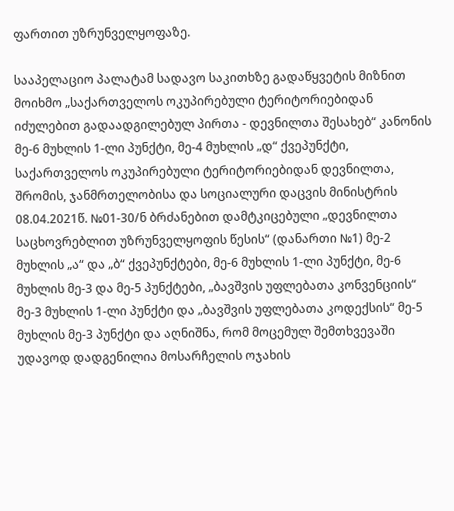ფართით უზრუნველყოფაზე.

სააპელაციო პალატამ სადავო საკითხზე გადაწყვეტის მიზნით მოიხმო „საქართველოს ოკუპირებული ტერიტორიებიდან იძულებით გადაადგილებულ პირთა - დევნილთა შესახებ“ კანონის მე-6 მუხლის 1-ლი პუნქტი, მე-4 მუხლის „დ“ ქვეპუნქტი, საქართველოს ოკუპირებული ტერიტორიებიდან დევნილთა, შრომის, ჯანმრთელობისა და სოციალური დაცვის მინისტრის 08.04.2021წ. №01-30/ნ ბრძანებით დამტკიცებული „დევნილთა საცხოვრებლით უზრუნველყოფის წესის“ (დანართი №1) მე-2 მუხლის „ა“ და „ბ“ ქვეპუნქტები, მე-6 მუხლის 1-ლი პუნქტი, მე-6 მუხლის მე-3 და მე-5 პუნქტები, „ბავშვის უფლებათა კონვენციის“ მე-3 მუხლის 1-ლი პუნქტი და „ბავშვის უფლებათა კოდექსის“ მე-5 მუხლის მე-3 პუნქტი და აღნიშნა, რომ მოცემულ შემთხვევაში უდავოდ დადგენილია მოსარჩელის ოჯახის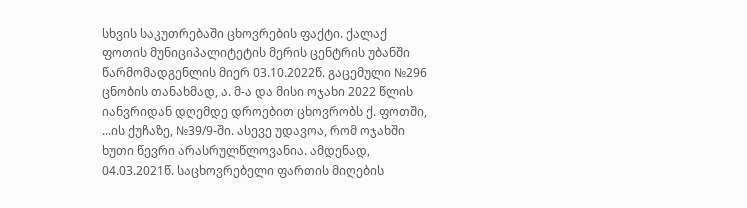სხვის საკუთრებაში ცხოვრების ფაქტი. ქალაქ ფოთის მუნიციპალიტეტის მერის ცენტრის უბანში წარმომადგენლის მიერ 03.10.2022წ. გაცემული №296 ცნობის თანახმად, ა. მ-ა და მისი ოჯახი 2022 წლის იანვრიდან დღემდე დროებით ცხოვრობს ქ. ფოთში, ...ის ქუჩაზე, №39/9-ში. ასევე უდავოა, რომ ოჯახში ხუთი წევრი არასრულწლოვანია. ამდენად, 04.03.2021წ. საცხოვრებელი ფართის მიღების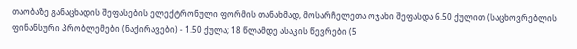თაობაზე განაცხადის შეფასების ელექტრონული ფორმის თანახმად, მოსარჩელეთა ოჯახი შეფასდა 6.50 ქულით (საცხოვრებლის ფინანსური პრობლემები (ნაქირავები) - 1.50 ქულა; 18 წლამდე ასაკის წევრები (5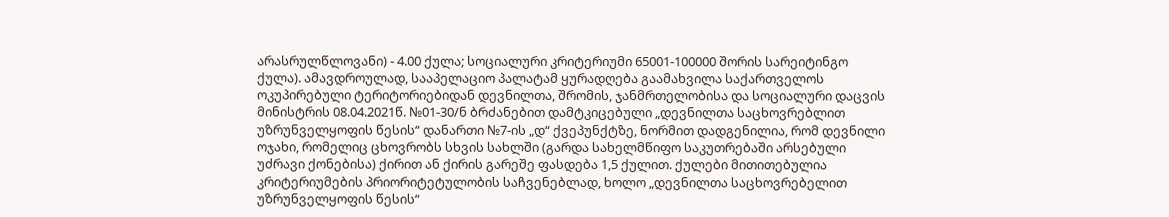არასრულწლოვანი) - 4.00 ქულა; სოციალური კრიტერიუმი 65001-100000 შორის სარეიტინგო ქულა). ამავდროულად, სააპელაციო პალატამ ყურადღება გაამახვილა საქართველოს ოკუპირებული ტერიტორიებიდან დევნილთა, შრომის, ჯანმრთელობისა და სოციალური დაცვის მინისტრის 08.04.2021წ. №01-30/ნ ბრძანებით დამტკიცებული „დევნილთა საცხოვრებლით უზრუნველყოფის წესის“ დანართი №7-ის „დ“ ქვეპუნქტზე, ნორმით დადგენილია, რომ დევნილი ოჯახი, რომელიც ცხოვრობს სხვის სახლში (გარდა სახელმწიფო საკუთრებაში არსებული უძრავი ქონებისა) ქირით ან ქირის გარეშე ფასდება 1,5 ქულით. ქულები მითითებულია კრიტერიუმების პრიორიტეტულობის საჩვენებლად, ხოლო „დევნილთა საცხოვრებელით უზრუნველყოფის წესის“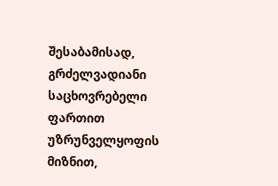შესაბამისად, გრძელვადიანი საცხოვრებელი ფართით უზრუნველყოფის მიზნით,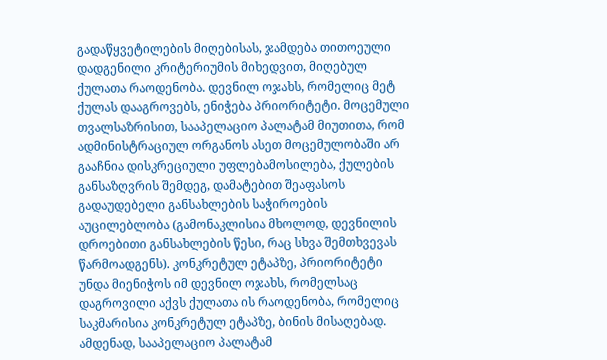გადაწყვეტილების მიღებისას, ჯამდება თითოეული დადგენილი კრიტერიუმის მიხედვით, მიღებულ ქულათა რაოდენობა. დევნილ ოჯახს, რომელიც მეტ ქულას დააგროვებს, ენიჭება პრიორიტეტი. მოცემული თვალსაზრისით, სააპელაციო პალატამ მიუთითა, რომ ადმინისტრაციულ ორგანოს ასეთ მოცემულობაში არ გააჩნია დისკრეციული უფლებამოსილება, ქულების განსაზღვრის შემდეგ, დამატებით შეაფასოს გადაუდებელი განსახლების საჭიროების აუცილებლობა (გამონაკლისია მხოლოდ, დევნილის დროებითი განსახლების წესი, რაც სხვა შემთხვევას წარმოადგენს). კონკრეტულ ეტაპზე, პრიორიტეტი უნდა მიენიჭოს იმ დევნილ ოჯახს, რომელსაც დაგროვილი აქვს ქულათა ის რაოდენობა, რომელიც საკმარისია კონკრეტულ ეტაპზე, ბინის მისაღებად. ამდენად, სააპელაციო პალატამ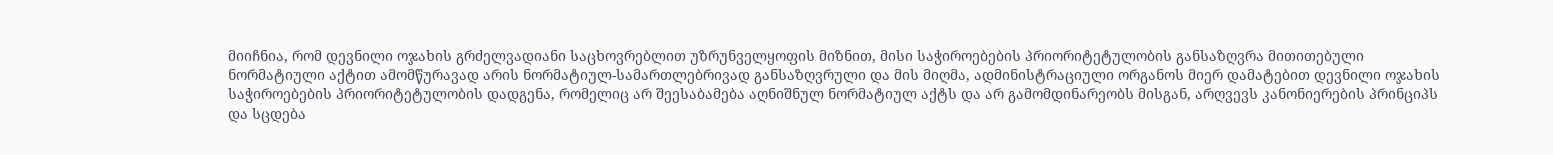მიიჩნია, რომ დევნილი ოჯახის გრძელვადიანი საცხოვრებლით უზრუნველყოფის მიზნით, მისი საჭიროებების პრიორიტეტულობის განსაზღვრა მითითებული ნორმატიული აქტით ამომწურავად არის ნორმატიულ-სამართლებრივად განსაზღვრული და მის მიღმა, ადმინისტრაციული ორგანოს მიერ დამატებით დევნილი ოჯახის საჭიროებების პრიორიტეტულობის დადგენა, რომელიც არ შეესაბამება აღნიშნულ ნორმატიულ აქტს და არ გამომდინარეობს მისგან, არღვევს კანონიერების პრინციპს და სცდება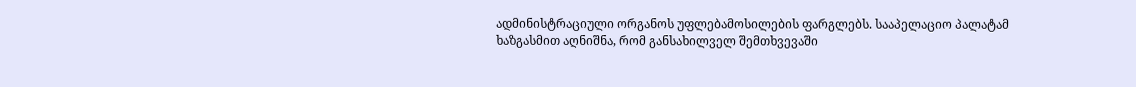ადმინისტრაციული ორგანოს უფლებამოსილების ფარგლებს. სააპელაციო პალატამ ხაზგასმით აღნიშნა, რომ განსახილველ შემთხვევაში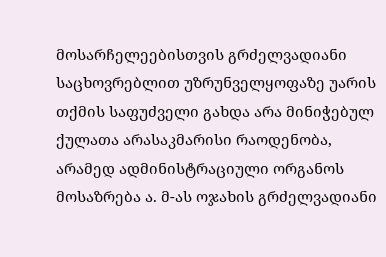მოსარჩელეებისთვის გრძელვადიანი საცხოვრებლით უზრუნველყოფაზე უარის თქმის საფუძველი გახდა არა მინიჭებულ ქულათა არასაკმარისი რაოდენობა, არამედ ადმინისტრაციული ორგანოს მოსაზრება ა. მ-ას ოჯახის გრძელვადიანი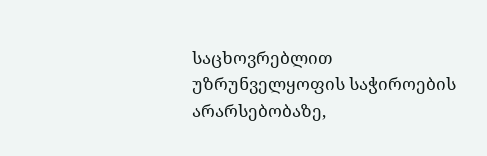საცხოვრებლით უზრუნველყოფის საჭიროების არარსებობაზე,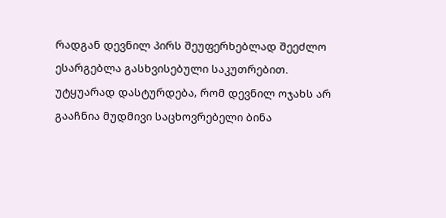რადგან დევნილ პირს შეუფერხებლად შეეძლო ესარგებლა გასხვისებული საკუთრებით. უტყუარად დასტურდება, რომ დევნილ ოჯახს არ გააჩნია მუდმივი საცხოვრებელი ბინა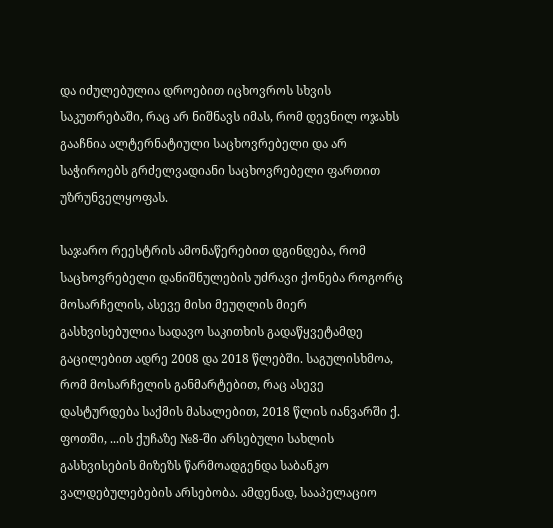და იძულებულია დროებით იცხოვროს სხვის საკუთრებაში, რაც არ ნიშნავს იმას, რომ დევნილ ოჯახს გააჩნია ალტერნატიული საცხოვრებელი და არ საჭიროებს გრძელვადიანი საცხოვრებელი ფართით უზრუნველყოფას.

საჯარო რეესტრის ამონაწერებით დგინდება, რომ საცხოვრებელი დანიშნულების უძრავი ქონება როგორც მოსარჩელის, ასევე მისი მეუღლის მიერ გასხვისებულია სადავო საკითხის გადაწყვეტამდე გაცილებით ადრე 2008 და 2018 წლებში. საგულისხმოა, რომ მოსარჩელის განმარტებით, რაც ასევე დასტურდება საქმის მასალებით, 2018 წლის იანვარში ქ. ფოთში, ...ის ქუჩაზე №8-ში არსებული სახლის გასხვისების მიზეზს წარმოადგენდა საბანკო ვალდებულებების არსებობა. ამდენად, სააპელაციო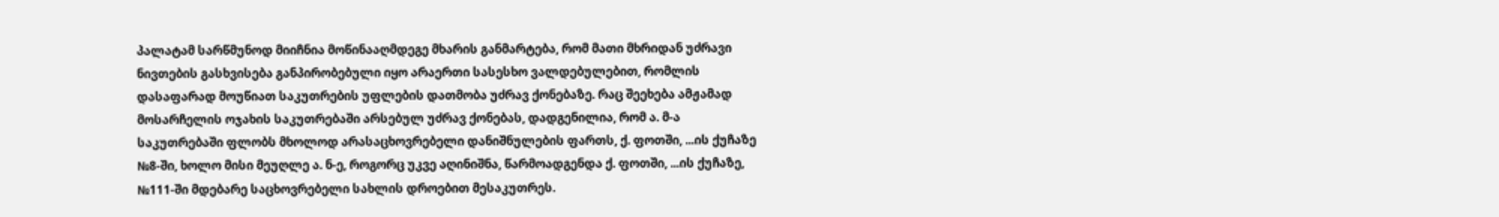პალატამ სარწმუნოდ მიიჩნია მოწინააღმდეგე მხარის განმარტება, რომ მათი მხრიდან უძრავი ნივთების გასხვისება განპირობებული იყო არაერთი სასესხო ვალდებულებით, რომლის დასაფარად მოუწიათ საკუთრების უფლების დათმობა უძრავ ქონებაზე. რაც შეეხება ამჟამად მოსარჩელის ოჯახის საკუთრებაში არსებულ უძრავ ქონებას, დადგენილია, რომ ა. მ-ა საკუთრებაში ფლობს მხოლოდ არასაცხოვრებელი დანიშნულების ფართს, ქ. ფოთში, ...ის ქუჩაზე №8-ში, ხოლო მისი მეუღლე ა. ნ-ე, როგორც უკვე აღინიშნა, წარმოადგენდა ქ. ფოთში, ...ის ქუჩაზე, №111-ში მდებარე საცხოვრებელი სახლის დროებით მესაკუთრეს.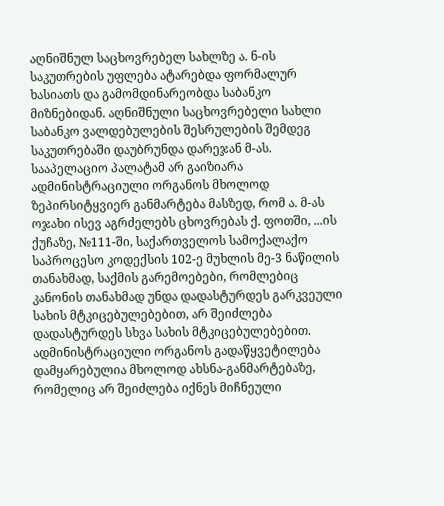აღნიშნულ საცხოვრებელ სახლზე ა. ნ-ის საკუთრების უფლება ატარებდა ფორმალურ ხასიათს და გამომდინარეობდა საბანკო მიზნებიდან. აღნიშნული საცხოვრებელი სახლი საბანკო ვალდებულების შესრულების შემდეგ საკუთრებაში დაუბრუნდა დარეჯან მ-ას. სააპელაციო პალატამ არ გაიზიარა ადმინისტრაციული ორგანოს მხოლოდ ზეპირსიტყვიერ განმარტება მასზედ, რომ ა. მ-ას ოჯახი ისევ აგრძელებს ცხოვრებას ქ. ფოთში, ...ის ქუჩაზე, №111-ში, საქართველოს სამოქალაქო საპროცესო კოდექსის 102-ე მუხლის მე-3 ნაწილის თანახმად, საქმის გარემოებები, რომლებიც კანონის თანახმად უნდა დადასტურდეს გარკვეული სახის მტკიცებულებებით, არ შეიძლება დადასტურდეს სხვა სახის მტკიცებულებებით. ადმინისტრაციული ორგანოს გადაწყვეტილება დამყარებულია მხოლოდ ახსნა-განმარტებაზე, რომელიც არ შეიძლება იქნეს მიჩნეული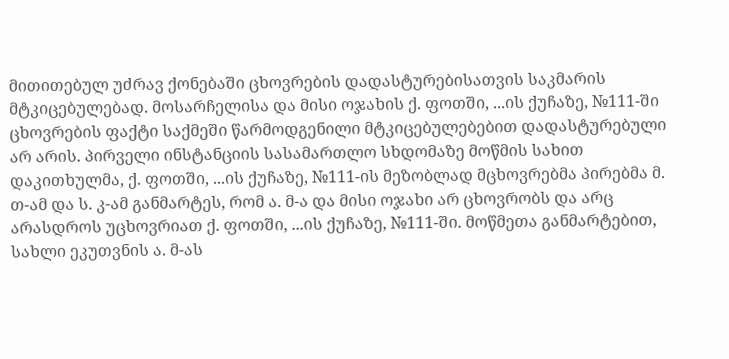მითითებულ უძრავ ქონებაში ცხოვრების დადასტურებისათვის საკმარის მტკიცებულებად. მოსარჩელისა და მისი ოჯახის ქ. ფოთში, ...ის ქუჩაზე, №111-ში ცხოვრების ფაქტი საქმეში წარმოდგენილი მტკიცებულებებით დადასტურებული არ არის. პირველი ინსტანციის სასამართლო სხდომაზე მოწმის სახით დაკითხულმა, ქ. ფოთში, ...ის ქუჩაზე, №111-ის მეზობლად მცხოვრებმა პირებმა მ. თ-ამ და ს. კ-ამ განმარტეს, რომ ა. მ-ა და მისი ოჯახი არ ცხოვრობს და არც არასდროს უცხოვრიათ ქ. ფოთში, ...ის ქუჩაზე, №111-ში. მოწმეთა განმარტებით, სახლი ეკუთვნის ა. მ-ას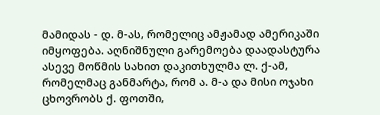მამიდას - დ. მ-ას, რომელიც ამჟამად ამერიკაში იმყოფება. აღნიშნული გარემოება დაადასტურა ასევე მოწმის სახით დაკითხულმა ლ. ქ-ამ, რომელმაც განმარტა, რომ ა. მ-ა და მისი ოჯახი ცხოვრობს ქ. ფოთში,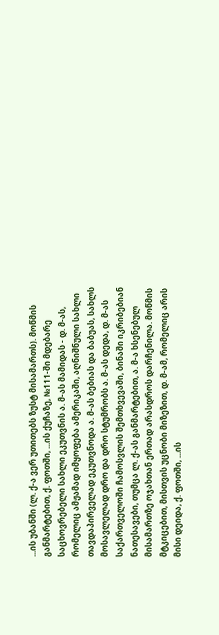...ის უბანში (ლ. ქ-ა ვერ უთითებს ზუსტ მისამართს). მოწმის განმარტებით, ქ. ფოთში, ...ის ქუჩაზე, №111-ში მდებარე საცხოვრებელი სახლი ეკუთვნის ა. მ-ას მამიდას - დ. მ-ას, რომელიც ამჟამად იმყოფება ამერიკაში, აღნიშნული სახლი თავდაპირველად ეკუთვნოდა ა. მ-ას ბებიას და ბაბუას, სახლს მოსავლელად დრო და დრო სტუმრობს ა. მ-ას დედა, დ. მ-ას საქართველოში ჩამოსვლის შემთხვევაში, ბინაში იკრიბებიან ნათესავები, თუმცა ლ. ქ-ას განმარტებით, ა. მ-ა ხსენებულ მისამართზე ოჯახთან ერთად არასდროს დარჩენილა. მოწმის მტკიცებით, მისთვის უცნობი მიზეზით, დ. მ-ამ, რომელიც არის მისი დეიდა, ქ. ფოთში, ...ის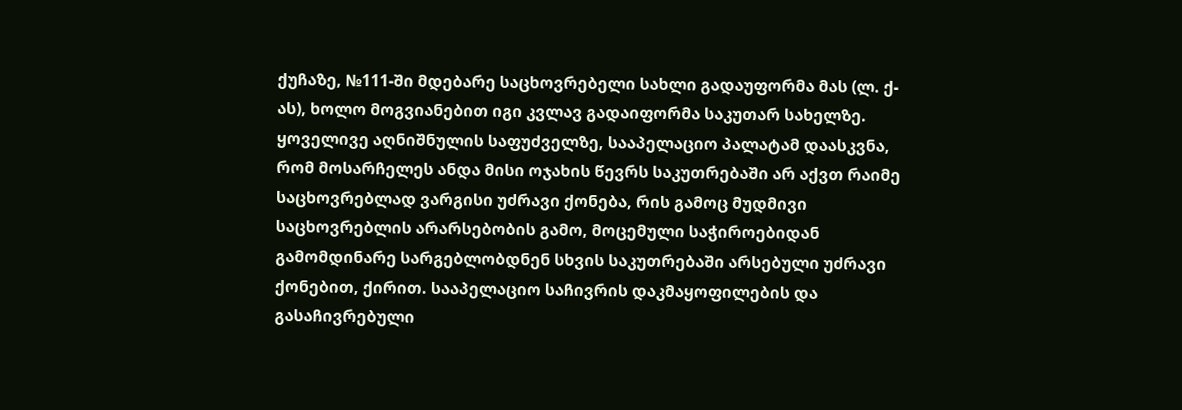ქუჩაზე, №111-ში მდებარე საცხოვრებელი სახლი გადაუფორმა მას (ლ. ქ-ას), ხოლო მოგვიანებით იგი კვლავ გადაიფორმა საკუთარ სახელზე. ყოველივე აღნიშნულის საფუძველზე, სააპელაციო პალატამ დაასკვნა, რომ მოსარჩელეს ანდა მისი ოჯახის წევრს საკუთრებაში არ აქვთ რაიმე საცხოვრებლად ვარგისი უძრავი ქონება, რის გამოც მუდმივი საცხოვრებლის არარსებობის გამო, მოცემული საჭიროებიდან გამომდინარე სარგებლობდნენ სხვის საკუთრებაში არსებული უძრავი ქონებით, ქირით. სააპელაციო საჩივრის დაკმაყოფილების და გასაჩივრებული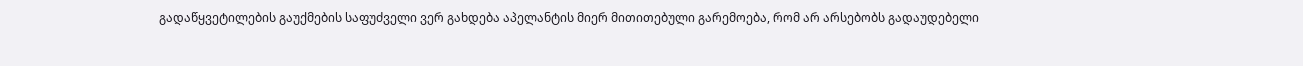გადაწყვეტილების გაუქმების საფუძველი ვერ გახდება აპელანტის მიერ მითითებული გარემოება, რომ არ არსებობს გადაუდებელი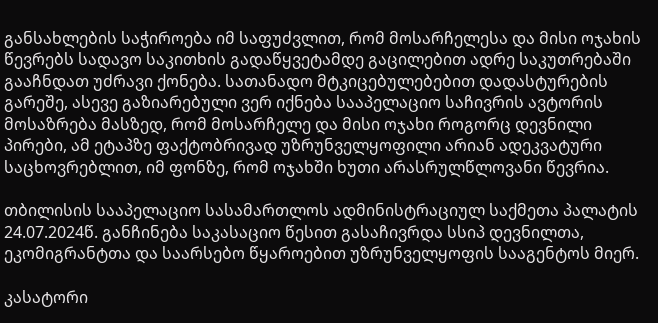განსახლების საჭიროება იმ საფუძვლით, რომ მოსარჩელესა და მისი ოჯახის წევრებს სადავო საკითხის გადაწყვეტამდე გაცილებით ადრე საკუთრებაში გააჩნდათ უძრავი ქონება. სათანადო მტკიცებულებებით დადასტურების გარეშე, ასევე გაზიარებული ვერ იქნება სააპელაციო საჩივრის ავტორის მოსაზრება მასზედ, რომ მოსარჩელე და მისი ოჯახი როგორც დევნილი პირები, ამ ეტაპზე ფაქტობრივად უზრუნველყოფილი არიან ადეკვატური საცხოვრებლით, იმ ფონზე, რომ ოჯახში ხუთი არასრულწლოვანი წევრია.

თბილისის სააპელაციო სასამართლოს ადმინისტრაციულ საქმეთა პალატის 24.07.2024წ. განჩინება საკასაციო წესით გასაჩივრდა სსიპ დევნილთა, ეკომიგრანტთა და საარსებო წყაროებით უზრუნველყოფის სააგენტოს მიერ.

კასატორი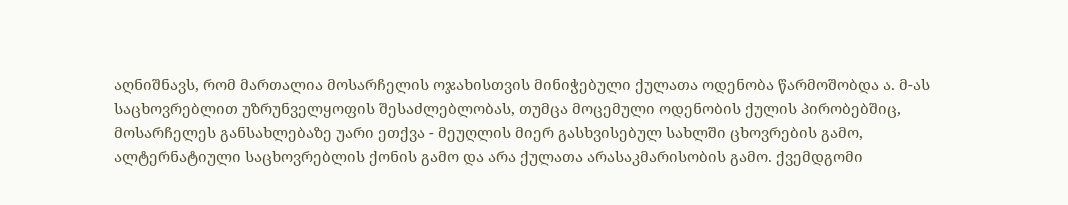აღნიშნავს, რომ მართალია მოსარჩელის ოჯახისთვის მინიჭებული ქულათა ოდენობა წარმოშობდა ა. მ-ას საცხოვრებლით უზრუნველყოფის შესაძლებლობას, თუმცა მოცემული ოდენობის ქულის პირობებშიც, მოსარჩელეს განსახლებაზე უარი ეთქვა - მეუღლის მიერ გასხვისებულ სახლში ცხოვრების გამო, ალტერნატიული საცხოვრებლის ქონის გამო და არა ქულათა არასაკმარისობის გამო. ქვემდგომი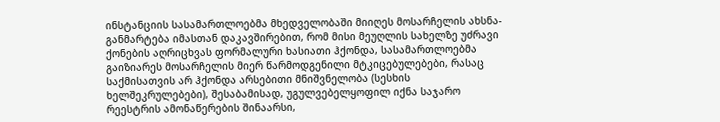ინსტანციის სასამართლოებმა მხედველობაში მიიღეს მოსარჩელის ახსნა-განმარტება იმასთან დაკავშირებით, რომ მისი მეუღლის სახელზე უძრავი ქონების აღრიცხვას ფორმალური ხასიათი ჰქონდა, სასამართლოებმა გაიზიარეს მოსარჩელის მიერ წარმოდგენილი მტკიცებულებები, რასაც საქმისათვის არ ჰქონდა არსებითი მნიშვნელობა (სესხის ხელშეკრულებები), შესაბამისად, უგულვებელყოფილ იქნა საჯარო რეესტრის ამონაწერების შინაარსი,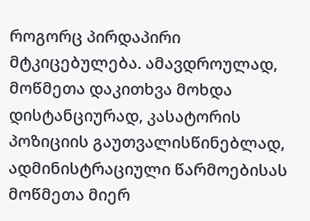როგორც პირდაპირი მტკიცებულება. ამავდროულად, მოწმეთა დაკითხვა მოხდა დისტანციურად, კასატორის პოზიციის გაუთვალისწინებლად, ადმინისტრაციული წარმოებისას მოწმეთა მიერ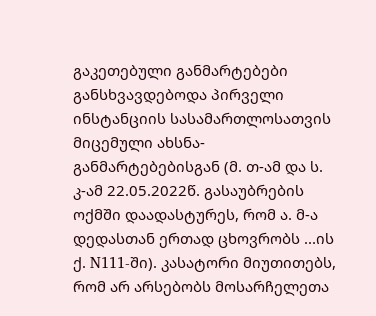გაკეთებული განმარტებები განსხვავდებოდა პირველი ინსტანციის სასამართლოსათვის მიცემული ახსნა-განმარტებებისგან (მ. თ-ამ და ს. კ-ამ 22.05.2022წ. გასაუბრების ოქმში დაადასტურეს, რომ ა. მ-ა დედასთან ერთად ცხოვრობს ...ის ქ. N111-ში). კასატორი მიუთითებს, რომ არ არსებობს მოსარჩელეთა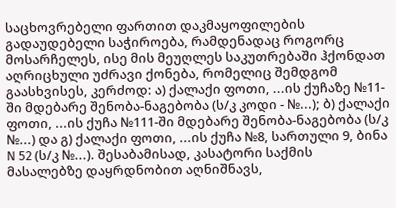საცხოვრებელი ფართით დაკმაყოფილების გადაუდებელი საჭიროება, რამდენადაც როგორც მოსარჩელეს, ისე მის მეუღლეს საკუთრებაში ჰქონდათ აღრიცხული უძრავი ქონება, რომელიც შემდგომ გაასხვისეს, კერძოდ: ა) ქალაქი ფოთი, ...ის ქუჩაზე №11-ში მდებარე შენობა-ნაგებობა (ს/კ კოდი - №...); ბ) ქალაქი ფოთი, ...ის ქუჩა №111-ში მდებარე შენობა-ნაგებობა (ს/კ №...) და გ) ქალაქი ფოთი, ...ის ქუჩა №8, სართული 9, ბინა N 52 (ს/კ №...). შესაბამისად, კასატორი საქმის მასალებზე დაყრდნობით აღნიშნავს,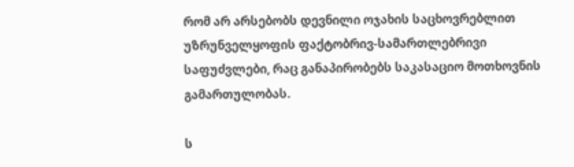რომ არ არსებობს დევნილი ოჯახის საცხოვრებლით უზრუნველყოფის ფაქტობრივ-სამართლებრივი საფუძვლები, რაც განაპირობებს საკასაციო მოთხოვნის გამართულობას.

ს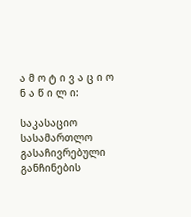ა მ ო ტ ი ვ ა ც ი ო ნ ა წ ი ლ ი:

საკასაციო სასამართლო გასაჩივრებული განჩინების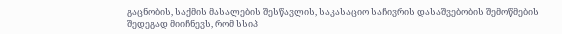გაცნობის, საქმის მასალების შესწავლის, საკასაციო საჩივრის დასაშვებობის შემოწმების შედეგად მიიჩნევს, რომ სსიპ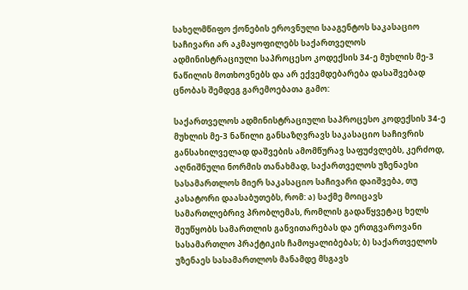სახელმწიფო ქონების ეროვნული სააგენტოს საკასაციო საჩივარი არ აკმაყოფილებს საქართველოს ადმინისტრაციული საპროცესო კოდექსის 34-ე მუხლის მე-3 ნაწილის მოთხოვნებს და არ ექვემდებარება დასაშვებად ცნობას შემდეგ გარემოებათა გამო:

საქართველოს ადმინისტრაციული საპროცესო კოდექსის 34-ე მუხლის მე-3 ნაწილი განსაზღვრავს საკასაციო საჩივრის განსახილველად დაშვების ამომწურავ საფუძვლებს, კერძოდ, აღნიშნული ნორმის თანახმად, საქართველოს უზენაესი სასამართლოს მიერ საკასაციო საჩივარი დაიშვება, თუ კასატორი დაასაბუთებს, რომ: ა) საქმე მოიცავს სამართლებრივ პრობლემას, რომლის გადაწყვეტაც ხელს შეუწყობს სამართლის განვითარებას და ერთგვაროვანი სასამართლო პრაქტიკის ჩამოყალიბებას; ბ) საქართველოს უზენაეს სასამართლოს მანამდე მსგავს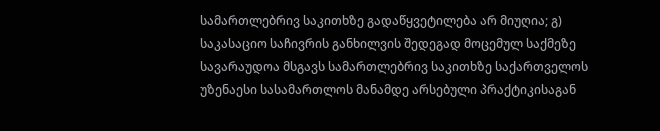სამართლებრივ საკითხზე გადაწყვეტილება არ მიუღია; გ) საკასაციო საჩივრის განხილვის შედეგად მოცემულ საქმეზე სავარაუდოა მსგავს სამართლებრივ საკითხზე საქართველოს უზენაესი სასამართლოს მანამდე არსებული პრაქტიკისაგან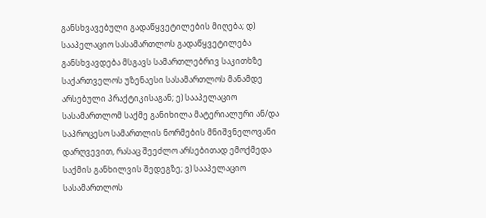განსხვავებული გადაწყვეტილების მიღება; დ) სააპელაციო სასამართლოს გადაწყვეტილება განსხვავდება მსგავს სამართლებრივ საკითხზე საქართველოს უზენაესი სასამართლოს მანამდე არსებული პრაქტიკისაგან; ე) სააპელაციო სასამართლომ საქმე განიხილა მატერიალური ან/და საპროცესო სამართლის ნორმების მნიშვნელოვანი დარღვევით, რასაც შეეძლო არსებითად ემოქმედა საქმის განხილვის შედეგზე; ვ) სააპელაციო სასამართლოს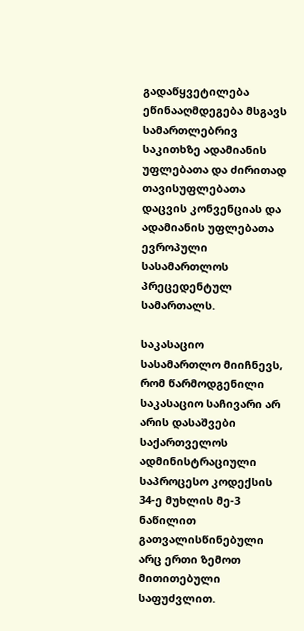გადაწყვეტილება ეწინააღმდეგება მსგავს სამართლებრივ საკითხზე ადამიანის უფლებათა და ძირითად თავისუფლებათა დაცვის კონვენციას და ადამიანის უფლებათა ევროპული სასამართლოს პრეცედენტულ სამართალს.

საკასაციო სასამართლო მიიჩნევს, რომ წარმოდგენილი საკასაციო საჩივარი არ არის დასაშვები საქართველოს ადმინისტრაციული საპროცესო კოდექსის 34-ე მუხლის მე-3 ნაწილით გათვალისწინებული არც ერთი ზემოთ მითითებული საფუძვლით.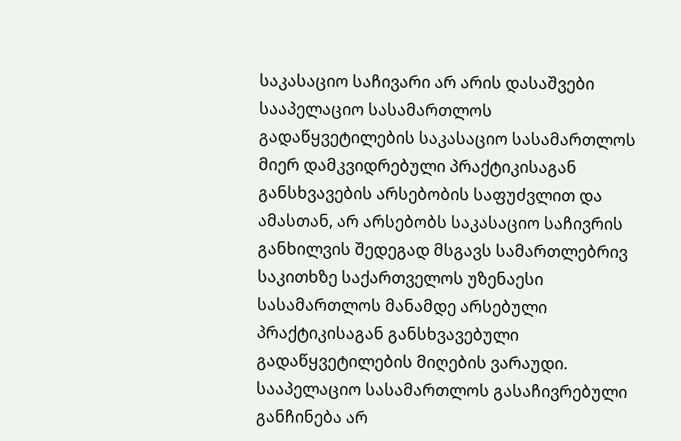საკასაციო საჩივარი არ არის დასაშვები სააპელაციო სასამართლოს გადაწყვეტილების საკასაციო სასამართლოს მიერ დამკვიდრებული პრაქტიკისაგან განსხვავების არსებობის საფუძვლით და ამასთან, არ არსებობს საკასაციო საჩივრის განხილვის შედეგად მსგავს სამართლებრივ საკითხზე საქართველოს უზენაესი სასამართლოს მანამდე არსებული პრაქტიკისაგან განსხვავებული გადაწყვეტილების მიღების ვარაუდი. სააპელაციო სასამართლოს გასაჩივრებული განჩინება არ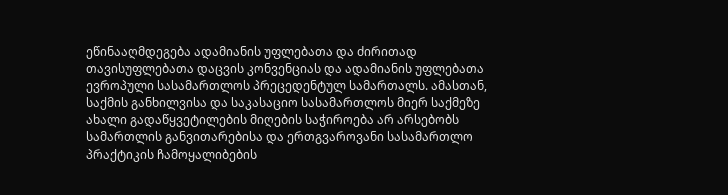ეწინააღმდეგება ადამიანის უფლებათა და ძირითად თავისუფლებათა დაცვის კონვენციას და ადამიანის უფლებათა ევროპული სასამართლოს პრეცედენტულ სამართალს. ამასთან, საქმის განხილვისა და საკასაციო სასამართლოს მიერ საქმეზე ახალი გადაწყვეტილების მიღების საჭიროება არ არსებობს სამართლის განვითარებისა და ერთგვაროვანი სასამართლო პრაქტიკის ჩამოყალიბების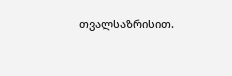თვალსაზრისით.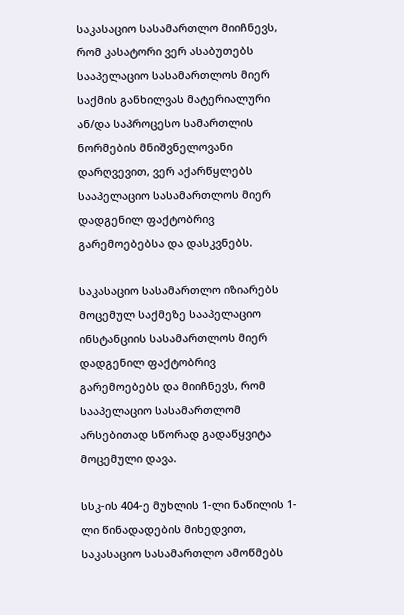საკასაციო სასამართლო მიიჩნევს, რომ კასატორი ვერ ასაბუთებს სააპელაციო სასამართლოს მიერ საქმის განხილვას მატერიალური ან/და საპროცესო სამართლის ნორმების მნიშვნელოვანი დარღვევით, ვერ აქარწყლებს სააპელაციო სასამართლოს მიერ დადგენილ ფაქტობრივ გარემოებებსა და დასკვნებს.

საკასაციო სასამართლო იზიარებს მოცემულ საქმეზე სააპელაციო ინსტანციის სასამართლოს მიერ დადგენილ ფაქტობრივ გარემოებებს და მიიჩნევს, რომ სააპელაციო სასამართლომ არსებითად სწორად გადაწყვიტა მოცემული დავა.

სსკ-ის 404-ე მუხლის 1-ლი ნაწილის 1-ლი წინადადების მიხედვით, საკასაციო სასამართლო ამოწმებს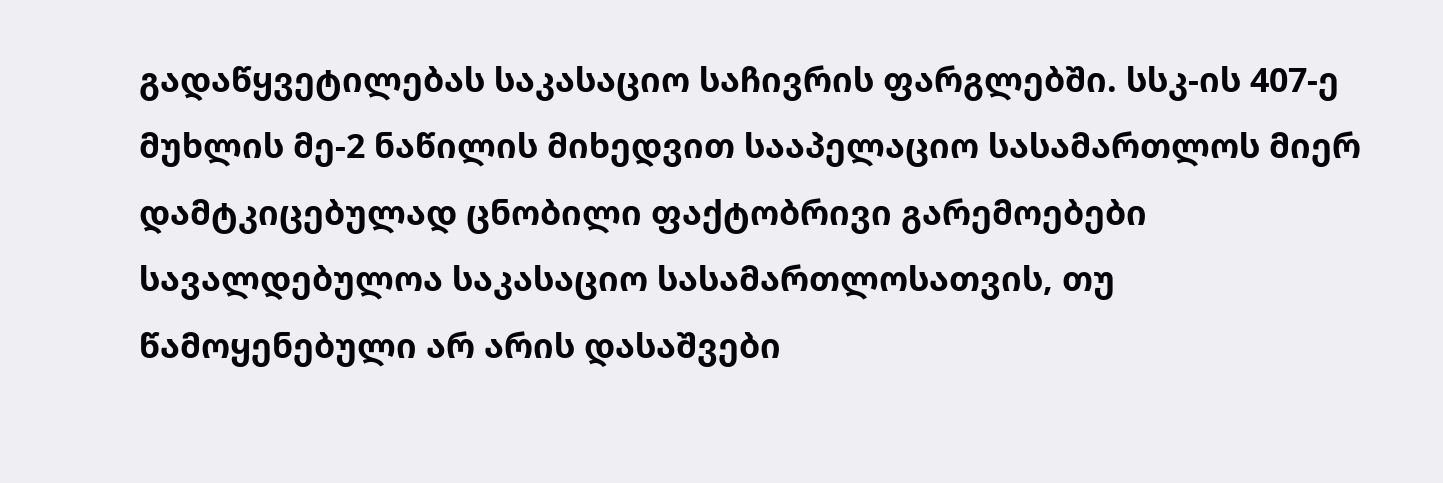გადაწყვეტილებას საკასაციო საჩივრის ფარგლებში. სსკ-ის 407-ე მუხლის მე-2 ნაწილის მიხედვით სააპელაციო სასამართლოს მიერ დამტკიცებულად ცნობილი ფაქტობრივი გარემოებები სავალდებულოა საკასაციო სასამართლოსათვის, თუ წამოყენებული არ არის დასაშვები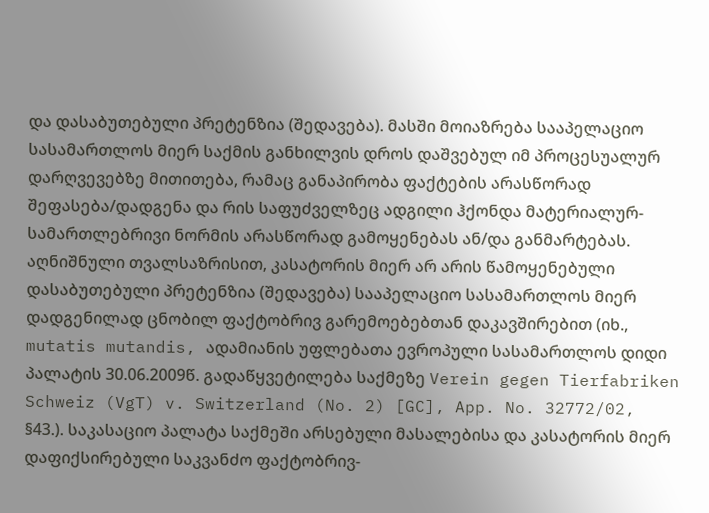და დასაბუთებული პრეტენზია (შედავება). მასში მოიაზრება სააპელაციო სასამართლოს მიერ საქმის განხილვის დროს დაშვებულ იმ პროცესუალურ დარღვევებზე მითითება, რამაც განაპირობა ფაქტების არასწორად შეფასება/დადგენა და რის საფუძველზეც ადგილი ჰქონდა მატერიალურ-სამართლებრივი ნორმის არასწორად გამოყენებას ან/და განმარტებას. აღნიშნული თვალსაზრისით, კასატორის მიერ არ არის წამოყენებული დასაბუთებული პრეტენზია (შედავება) სააპელაციო სასამართლოს მიერ დადგენილად ცნობილ ფაქტობრივ გარემოებებთან დაკავშირებით (იხ., mutatis mutandis, ადამიანის უფლებათა ევროპული სასამართლოს დიდი პალატის 30.06.2009წ. გადაწყვეტილება საქმეზე Verein gegen Tierfabriken Schweiz (VgT) v. Switzerland (No. 2) [GC], App. No. 32772/02, §43.). საკასაციო პალატა საქმეში არსებული მასალებისა და კასატორის მიერ დაფიქსირებული საკვანძო ფაქტობრივ-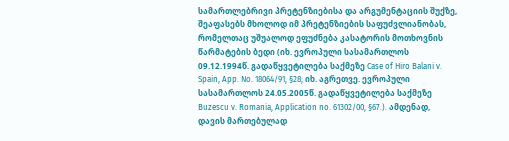სამართლებრივი პრეტენზიებისა და არგუმენტაციის შუქზე, შეაფასებს მხოლოდ იმ პრეტენზიების საფუძვლიანობას, რომელთაც უშუალოდ ეფუძნება კასატორის მოთხოვნის წარმატების ბედი (იხ. ევროპული სასამართლოს 09.12.1994წ. გადაწყვეტილება საქმეზე Case of Hiro Balani v. Spain, App. No. 18064/91, §28; იხ. აგრეთვე. ევროპული სასამართლოს 24.05.2005წ. გადაწყვეტილება საქმეზე Buzescu v. Romania, Application no. 61302/00, §67.). ამდენად, დავის მართებულად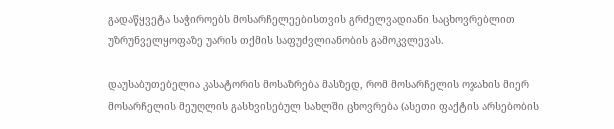გადაწყვეტა საჭიროებს მოსარჩელეებისთვის გრძელვადიანი საცხოვრებლით უზრუნველყოფაზე უარის თქმის საფუძვლიანობის გამოკვლევას.

დაუსაბუთებელია კასატორის მოსაზრება მასზედ, რომ მოსარჩელის ოჯახის მიერ მოსარჩელის მეუღლის გასხვისებულ სახლში ცხოვრება (ასეთი ფაქტის არსებობის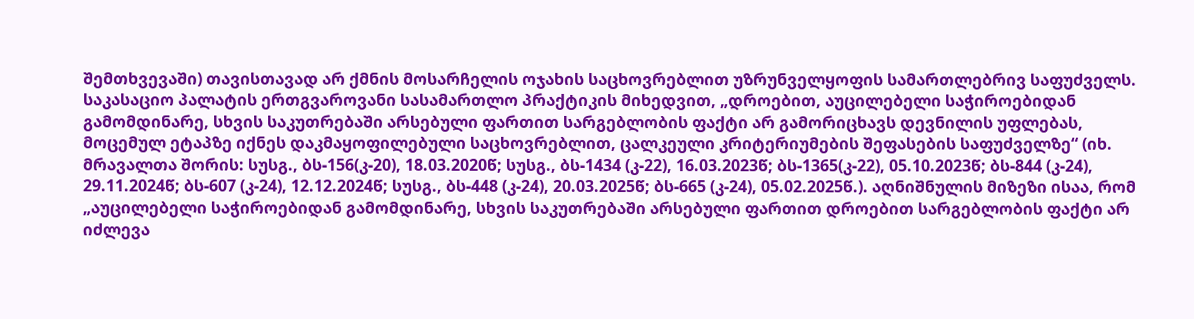შემთხვევაში) თავისთავად არ ქმნის მოსარჩელის ოჯახის საცხოვრებლით უზრუნველყოფის სამართლებრივ საფუძველს. საკასაციო პალატის ერთგვაროვანი სასამართლო პრაქტიკის მიხედვით, „დროებით, აუცილებელი საჭიროებიდან გამომდინარე, სხვის საკუთრებაში არსებული ფართით სარგებლობის ფაქტი არ გამორიცხავს დევნილის უფლებას, მოცემულ ეტაპზე იქნეს დაკმაყოფილებული საცხოვრებლით, ცალკეული კრიტერიუმების შეფასების საფუძველზე“ (იხ. მრავალთა შორის: სუსგ., ბს-156(კ-20), 18.03.2020წ; სუსგ., ბს-1434 (კ-22), 16.03.2023წ; ბს-1365(კ-22), 05.10.2023წ; ბს-844 (კ-24), 29.11.2024წ; ბს-607 (კ-24), 12.12.2024წ; სუსგ., ბს-448 (კ-24), 20.03.2025წ; ბს-665 (კ-24), 05.02.2025წ.). აღნიშნულის მიზეზი ისაა, რომ „აუცილებელი საჭიროებიდან გამომდინარე, სხვის საკუთრებაში არსებული ფართით დროებით სარგებლობის ფაქტი არ იძლევა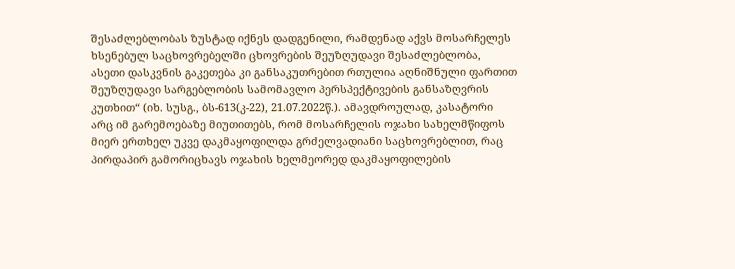შესაძლებლობას ზუსტად იქნეს დადგენილი, რამდენად აქვს მოსარჩელეს ხსენებულ საცხოვრებელში ცხოვრების შეუზღუდავი შესაძლებლობა, ასეთი დასკვნის გაკეთება კი განსაკუთრებით რთულია აღნიშნული ფართით შეუზღუდავი სარგებლობის სამომავლო პერსპექტივების განსაზღვრის კუთხით“ (იხ. სუსგ., ბს-613(კ-22), 21.07.2022წ.). ამავდროულად, კასატორი არც იმ გარემოებაზე მიუთითებს, რომ მოსარჩელის ოჯახი სახელმწიფოს მიერ ერთხელ უკვე დაკმაყოფილდა გრძელვადიანი საცხოვრებლით, რაც პირდაპირ გამორიცხავს ოჯახის ხელმეორედ დაკმაყოფილების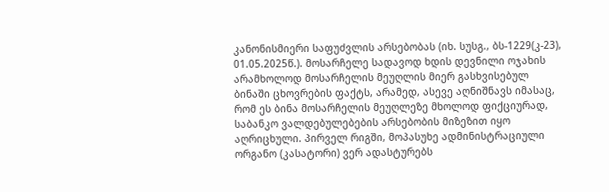კანონისმიერი საფუძვლის არსებობას (იხ. სუსგ., ბს-1229(კ-23), 01.05.2025წ.). მოსარჩელე სადავოდ ხდის დევნილი ოჯახის არამხოლოდ მოსარჩელის მეუღლის მიერ გასხვისებულ ბინაში ცხოვრების ფაქტს, არამედ, ასევე აღნიშნავს იმასაც, რომ ეს ბინა მოსარჩელის მეუღლეზე მხოლოდ ფიქციურად, საბანკო ვალდებულებების არსებობის მიზეზით იყო აღრიცხული. პირველ რიგში, მოპასუხე ადმინისტრაციული ორგანო (კასატორი) ვერ ადასტურებს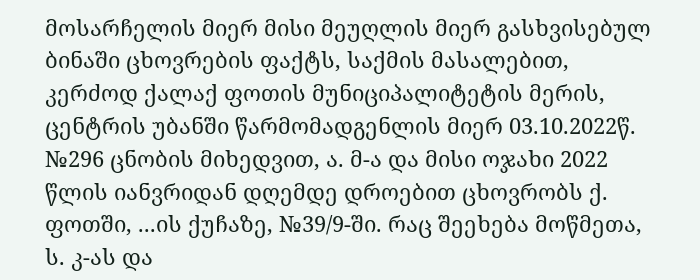მოსარჩელის მიერ მისი მეუღლის მიერ გასხვისებულ ბინაში ცხოვრების ფაქტს, საქმის მასალებით, კერძოდ ქალაქ ფოთის მუნიციპალიტეტის მერის, ცენტრის უბანში წარმომადგენლის მიერ 03.10.2022წ. №296 ცნობის მიხედვით, ა. მ-ა და მისი ოჯახი 2022 წლის იანვრიდან დღემდე დროებით ცხოვრობს ქ. ფოთში, ...ის ქუჩაზე, №39/9-ში. რაც შეეხება მოწმეთა, ს. კ-ას და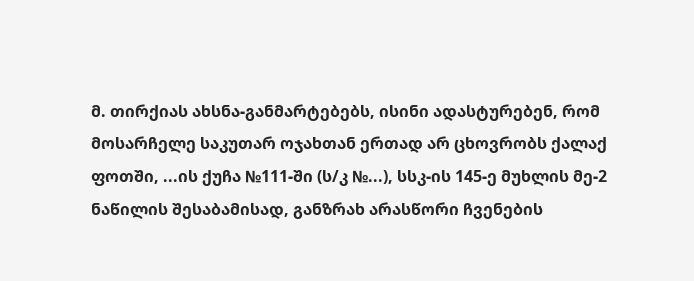მ. თირქიას ახსნა-განმარტებებს, ისინი ადასტურებენ, რომ მოსარჩელე საკუთარ ოჯახთან ერთად არ ცხოვრობს ქალაქ ფოთში, ...ის ქუჩა №111-ში (ს/კ №...), სსკ-ის 145-ე მუხლის მე-2 ნაწილის შესაბამისად, განზრახ არასწორი ჩვენების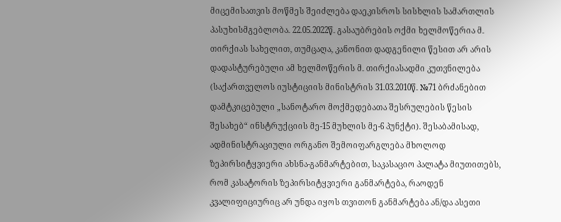მიცემისათვის მოწმეს შეიძლება დაეკისროს სისხლის სამართლის პასუხისმგებლობა. 22.05.2022წ. გასაუბრების ოქმი ხელმოწერია მ. თირქიას სახელით, თუმცაღა, კანონით დადგენილი წესით არ არის დადასტურებული ამ ხელმოწერის მ. თირქიასადმი კუთვნილება (საქართველოს იუსტიციის მინისტრის 31.03.2010წ. №71 ბრძანებით დამტკიცებული „სანოტარო მოქმედებათა შესრულების წესის შესახებ“ ინსტრუქციის მე-15 მუხლის მე-6 პუნქტი). შესაბამისად, ადმინისტრაციული ორგანო შემოიფარგლება მხოლოდ ზეპირსიტყვიერი ახსნა-განმარტებით, საკასაციო პალატა მიუთითებს, რომ კასატორის ზეპირსიტყვიერი განმარტება, რაოდენ კვალიფიციურიც არ უნდა იყოს თვითონ განმარტება ან/და ასეთი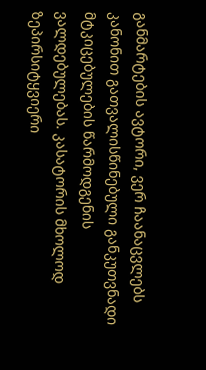განმარტების ავტორი, ვერ ჩაანაცვლებს კანონით გათვალისწინებული განკუთვნადი მტკიცებულების წარმოდგენის ვალდებულებას. კასატორის მხოლოდ ზეპირსიტყვიერი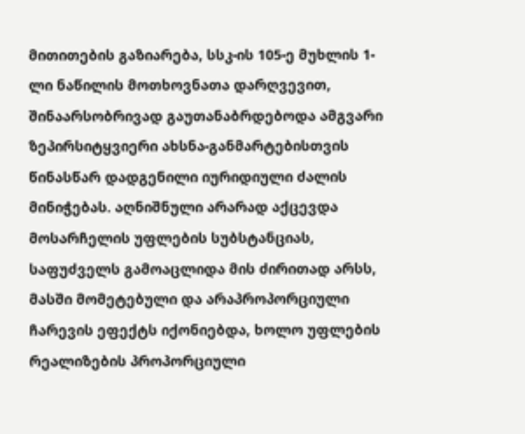მითითების გაზიარება, სსკ-ის 105-ე მუხლის 1-ლი ნაწილის მოთხოვნათა დარღვევით, შინაარსობრივად გაუთანაბრდებოდა ამგვარი ზეპირსიტყვიერი ახსნა-განმარტებისთვის წინასწარ დადგენილი იურიდიული ძალის მინიჭებას. აღნიშნული არარად აქცევდა მოსარჩელის უფლების სუბსტანციას, საფუძველს გამოაცლიდა მის ძირითად არსს, მასში მომეტებული და არაპროპორციული ჩარევის ეფექტს იქონიებდა, ხოლო უფლების რეალიზების პროპორციული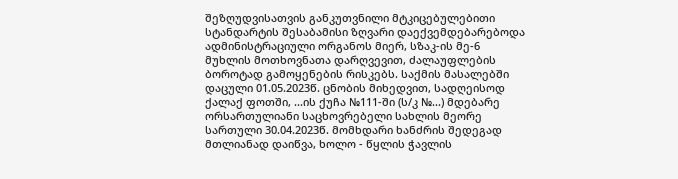შეზღუდვისათვის განკუთვნილი მტკიცებულებითი სტანდარტის შესაბამისი ზღვარი დაექვემდებარებოდა ადმინისტრაციული ორგანოს მიერ, სზაკ-ის მე-6 მუხლის მოთხოვნათა დარღვევით, ძალაუფლების ბოროტად გამოყენების რისკებს. საქმის მასალებში დაცული 01.05.2023წ. ცნობის მიხედვით, სადღეისოდ ქალაქ ფოთში, ...ის ქუჩა №111-ში (ს/კ №...) მდებარე ორსართულიანი საცხოვრებელი სახლის მეორე სართული 30.04.2023წ. მომხდარი ხანძრის შედეგად მთლიანად დაიწვა, ხოლო - წყლის ჭავლის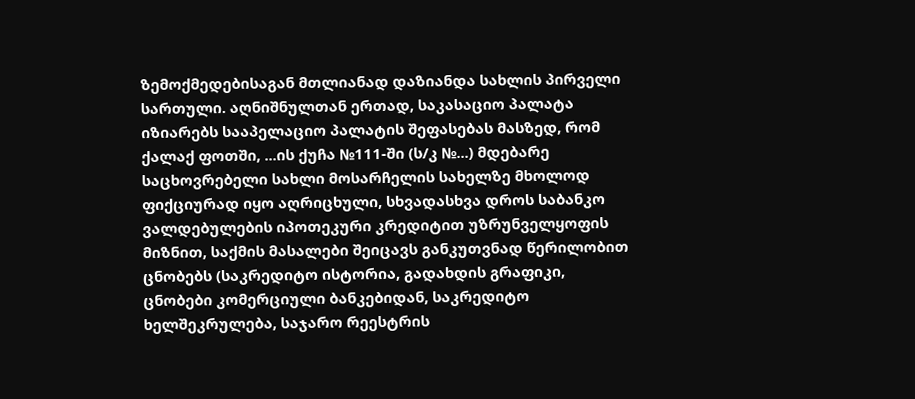ზემოქმედებისაგან მთლიანად დაზიანდა სახლის პირველი სართული. აღნიშნულთან ერთად, საკასაციო პალატა იზიარებს სააპელაციო პალატის შეფასებას მასზედ, რომ ქალაქ ფოთში, ...ის ქუჩა №111-ში (ს/კ №...) მდებარე საცხოვრებელი სახლი მოსარჩელის სახელზე მხოლოდ ფიქციურად იყო აღრიცხული, სხვადასხვა დროს საბანკო ვალდებულების იპოთეკური კრედიტით უზრუნველყოფის მიზნით, საქმის მასალები შეიცავს განკუთვნად წერილობით ცნობებს (საკრედიტო ისტორია, გადახდის გრაფიკი, ცნობები კომერციული ბანკებიდან, საკრედიტო ხელშეკრულება, საჯარო რეესტრის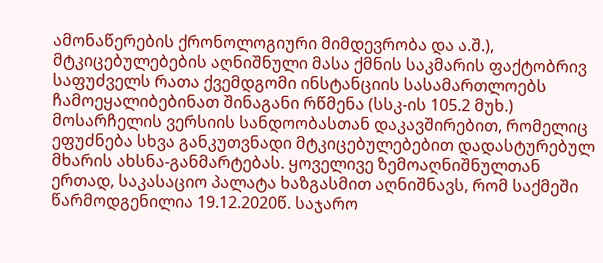ამონაწერების ქრონოლოგიური მიმდევრობა და ა.შ.), მტკიცებულებების აღნიშნული მასა ქმნის საკმარის ფაქტობრივ საფუძველს რათა ქვემდგომი ინსტანციის სასამართლოებს ჩამოეყალიბებინათ შინაგანი რწმენა (სსკ-ის 105.2 მუხ.) მოსარჩელის ვერსიის სანდოობასთან დაკავშირებით, რომელიც ეფუძნება სხვა განკუთვნადი მტკიცებულებებით დადასტურებულ მხარის ახსნა-განმარტებას. ყოველივე ზემოაღნიშნულთან ერთად, საკასაციო პალატა ხაზგასმით აღნიშნავს, რომ საქმეში წარმოდგენილია 19.12.2020წ. საჯარო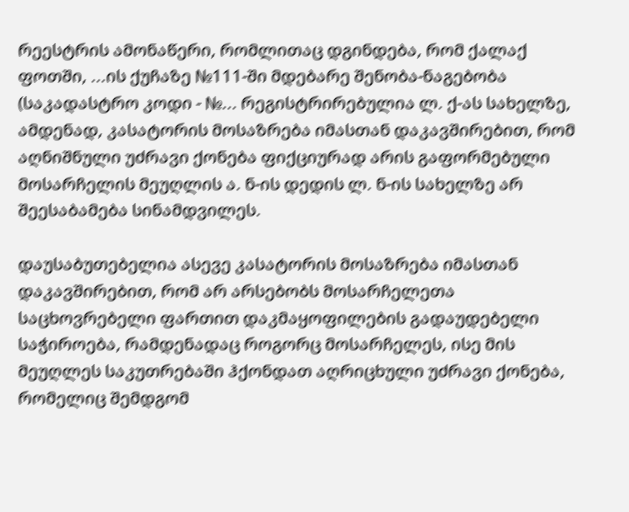რეესტრის ამონაწერი, რომლითაც დგინდება, რომ ქალაქ ფოთში, ...ის ქუჩაზე №111-ში მდებარე შენობა-ნაგებობა (საკადასტრო კოდი - №... რეგისტრირებულია ლ. ქ-ას სახელზე, ამდენად, კასატორის მოსაზრება იმასთან დაკავშირებით, რომ აღნიშნული უძრავი ქონება ფიქციურად არის გაფორმებული მოსარჩელის მეუღლის ა. ნ-ის დედის ლ. ნ-ის სახელზე არ შეესაბამება სინამდვილეს.

დაუსაბუთებელია ასევე კასატორის მოსაზრება იმასთან დაკავშირებით, რომ არ არსებობს მოსარჩელეთა საცხოვრებელი ფართით დაკმაყოფილების გადაუდებელი საჭიროება, რამდენადაც როგორც მოსარჩელეს, ისე მის მეუღლეს საკუთრებაში ჰქონდათ აღრიცხული უძრავი ქონება, რომელიც შემდგომ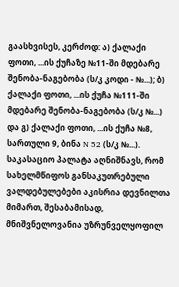გაასხვისეს, კერძოდ: ა) ქალაქი ფოთი, ...ის ქუჩაზე №11-ში მდებარე შენობა-ნაგებობა (ს/კ კოდი - №...); ბ) ქალაქი ფოთი, ...ის ქუჩა №111-ში მდებარე შენობა-ნაგებობა (ს/კ №...) და გ) ქალაქი ფოთი, ...ის ქუჩა №8, სართული 9, ბინა N 52 (ს/კ №...). საკასაციო პალატა აღნიშნავს, რომ სახელმწიფოს განსაკუთრებული ვალდებულებები აკისრია დევნილთა მიმართ, შესაბამისად, მნიშვნელოვანია უზრუნველყოფილ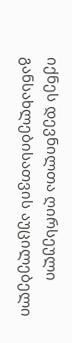იქნეს დევნილთა ღირსეული განსახლებისათვის აუცილებელი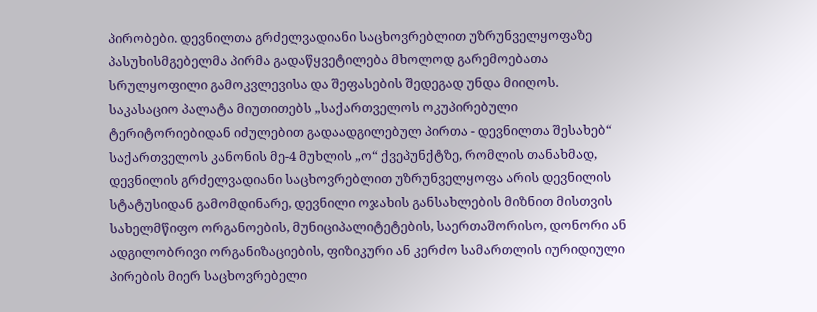პირობები. დევნილთა გრძელვადიანი საცხოვრებლით უზრუნველყოფაზე პასუხისმგებელმა პირმა გადაწყვეტილება მხოლოდ გარემოებათა სრულყოფილი გამოკვლევისა და შეფასების შედეგად უნდა მიიღოს. საკასაციო პალატა მიუთითებს „საქართველოს ოკუპირებული ტერიტორიებიდან იძულებით გადაადგილებულ პირთა - დევნილთა შესახებ“ საქართველოს კანონის მე-4 მუხლის „ო“ ქვეპუნქტზე, რომლის თანახმად, დევნილის გრძელვადიანი საცხოვრებლით უზრუნველყოფა არის დევნილის სტატუსიდან გამომდინარე, დევნილი ოჯახის განსახლების მიზნით მისთვის სახელმწიფო ორგანოების, მუნიციპალიტეტების, საერთაშორისო, დონორი ან ადგილობრივი ორგანიზაციების, ფიზიკური ან კერძო სამართლის იურიდიული პირების მიერ საცხოვრებელი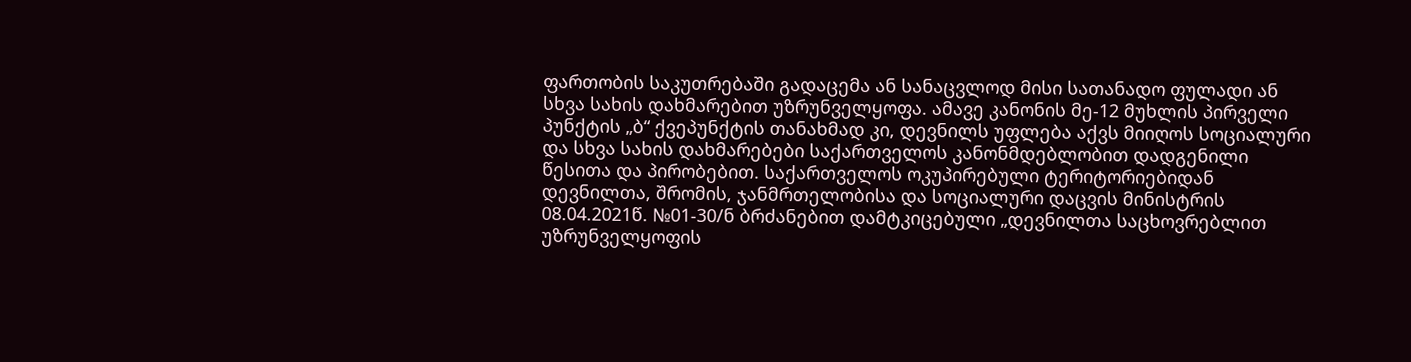ფართობის საკუთრებაში გადაცემა ან სანაცვლოდ მისი სათანადო ფულადი ან სხვა სახის დახმარებით უზრუნველყოფა. ამავე კანონის მე-12 მუხლის პირველი პუნქტის „ბ“ ქვეპუნქტის თანახმად კი, დევნილს უფლება აქვს მიიღოს სოციალური და სხვა სახის დახმარებები საქართველოს კანონმდებლობით დადგენილი წესითა და პირობებით. საქართველოს ოკუპირებული ტერიტორიებიდან დევნილთა, შრომის, ჯანმრთელობისა და სოციალური დაცვის მინისტრის 08.04.2021წ. №01-30/ნ ბრძანებით დამტკიცებული „დევნილთა საცხოვრებლით უზრუნველყოფის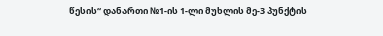წესის“ დანართი №1-ის 1-ლი მუხლის მე-3 პუნქტის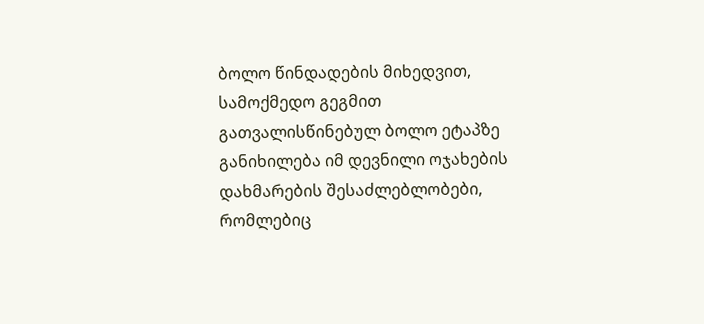ბოლო წინდადების მიხედვით, სამოქმედო გეგმით გათვალისწინებულ ბოლო ეტაპზე განიხილება იმ დევნილი ოჯახების დახმარების შესაძლებლობები, რომლებიც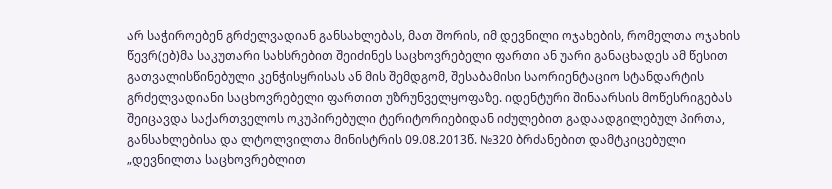არ საჭიროებენ გრძელვადიან განსახლებას, მათ შორის, იმ დევნილი ოჯახების, რომელთა ოჯახის წევრ(ებ)მა საკუთარი სახსრებით შეიძინეს საცხოვრებელი ფართი ან უარი განაცხადეს ამ წესით გათვალისწინებული კენჭისყრისას ან მის შემდგომ, შესაბამისი საორიენტაციო სტანდარტის გრძელვადიანი საცხოვრებელი ფართით უზრუნველყოფაზე. იდენტური შინაარსის მოწესრიგებას შეიცავდა საქართველოს ოკუპირებული ტერიტორიებიდან იძულებით გადაადგილებულ პირთა, განსახლებისა და ლტოლვილთა მინისტრის 09.08.2013წ. №320 ბრძანებით დამტკიცებული „დევნილთა საცხოვრებლით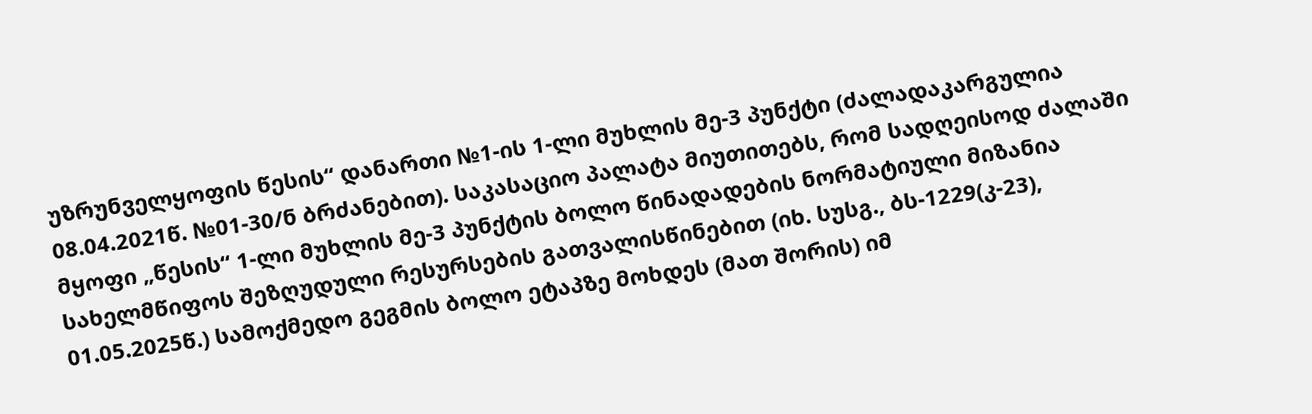უზრუნველყოფის წესის“ დანართი №1-ის 1-ლი მუხლის მე-3 პუნქტი (ძალადაკარგულია 08.04.2021წ. №01-30/ნ ბრძანებით). საკასაციო პალატა მიუთითებს, რომ სადღეისოდ ძალაში მყოფი „წესის“ 1-ლი მუხლის მე-3 პუნქტის ბოლო წინადადების ნორმატიული მიზანია სახელმწიფოს შეზღუდული რესურსების გათვალისწინებით (იხ. სუსგ., ბს-1229(კ-23), 01.05.2025წ.) სამოქმედო გეგმის ბოლო ეტაპზე მოხდეს (მათ შორის) იმ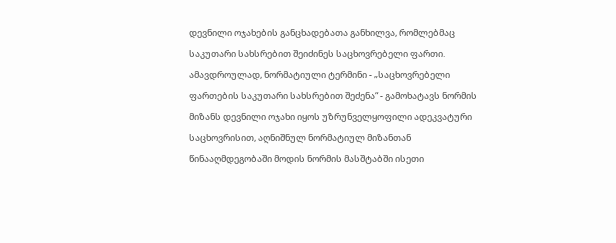დევნილი ოჯახების განცხადებათა განხილვა, რომლებმაც საკუთარი სახსრებით შეიძინეს საცხოვრებელი ფართი. ამავდროულად, ნორმატიული ტერმინი - „საცხოვრებელი ფართების საკუთარი სახსრებით შეძენა“ - გამოხატავს ნორმის მიზანს დევნილი ოჯახი იყოს უზრუნველყოფილი ადეკვატური საცხოვრისით, აღნიშნულ ნორმატიულ მიზანთან წინააღმდეგობაში მოდის ნორმის მასშტაბში ისეთი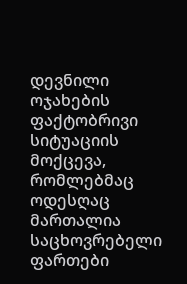დევნილი ოჯახების ფაქტობრივი სიტუაციის მოქცევა, რომლებმაც ოდესღაც მართალია საცხოვრებელი ფართები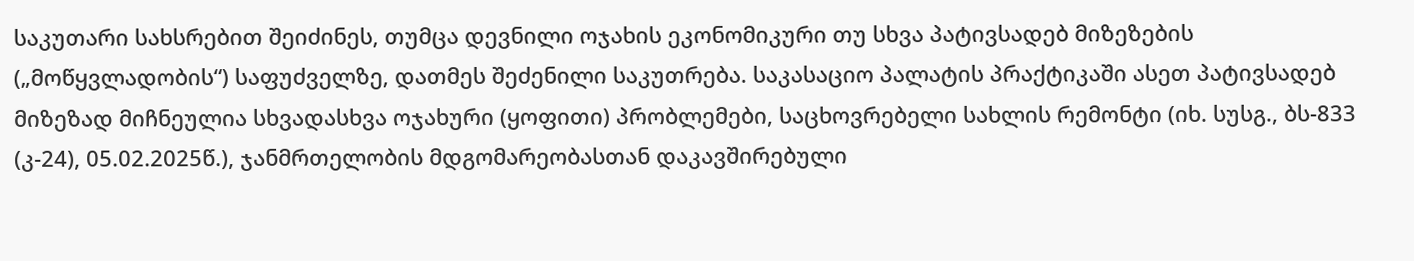საკუთარი სახსრებით შეიძინეს, თუმცა დევნილი ოჯახის ეკონომიკური თუ სხვა პატივსადებ მიზეზების („მოწყვლადობის“) საფუძველზე, დათმეს შეძენილი საკუთრება. საკასაციო პალატის პრაქტიკაში ასეთ პატივსადებ მიზეზად მიჩნეულია სხვადასხვა ოჯახური (ყოფითი) პრობლემები, საცხოვრებელი სახლის რემონტი (იხ. სუსგ., ბს-833 (კ-24), 05.02.2025წ.), ჯანმრთელობის მდგომარეობასთან დაკავშირებული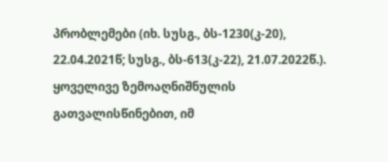პრობლემები (იხ. სუსგ., ბს-1230(კ-20), 22.04.2021წ; სუსგ., ბს-613(კ-22), 21.07.2022წ.). ყოველივე ზემოაღნიშნულის გათვალისწინებით, იმ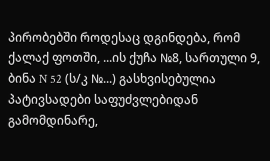პირობებში როდესაც დგინდება, რომ ქალაქ ფოთში, ...ის ქუჩა №8, სართული 9, ბინა N 52 (ს/კ №...) გასხვისებულია პატივსადები საფუძვლებიდან გამომდინარე,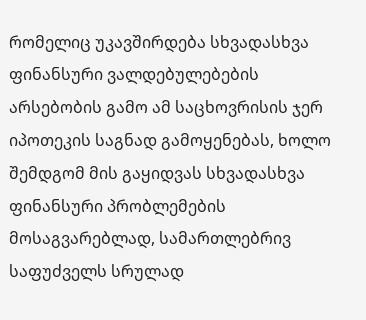რომელიც უკავშირდება სხვადასხვა ფინანსური ვალდებულებების არსებობის გამო ამ საცხოვრისის ჯერ იპოთეკის საგნად გამოყენებას, ხოლო შემდგომ მის გაყიდვას სხვადასხვა ფინანსური პრობლემების მოსაგვარებლად, სამართლებრივ საფუძველს სრულად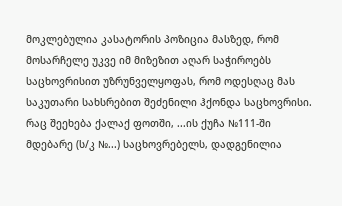მოკლებულია კასატორის პოზიცია მასზედ, რომ მოსარჩელე უკვე იმ მიზეზით აღარ საჭიროებს საცხოვრისით უზრუნველყოფას, რომ ოდესღაც მას საკუთარი სახსრებით შეძენილი ჰქონდა საცხოვრისი. რაც შეეხება ქალაქ ფოთში, ...ის ქუჩა №111-ში მდებარე (ს/კ №...) საცხოვრებელს, დადგენილია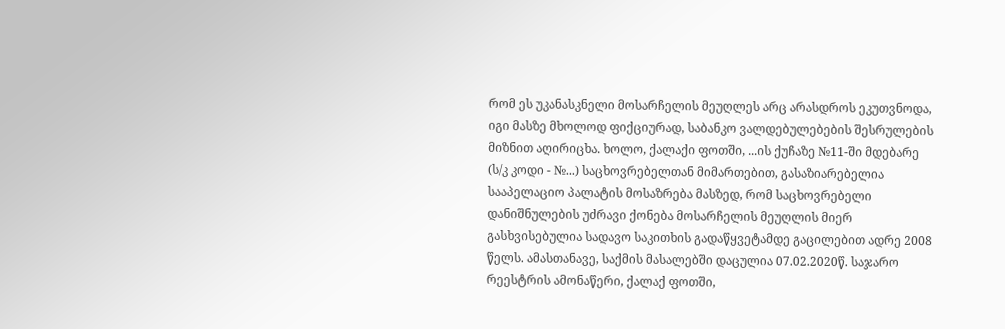რომ ეს უკანასკნელი მოსარჩელის მეუღლეს არც არასდროს ეკუთვნოდა, იგი მასზე მხოლოდ ფიქციურად, საბანკო ვალდებულებების შესრულების მიზნით აღირიცხა. ხოლო, ქალაქი ფოთში, ...ის ქუჩაზე №11-ში მდებარე (ს/კ კოდი - №...) საცხოვრებელთან მიმართებით, გასაზიარებელია სააპელაციო პალატის მოსაზრება მასზედ, რომ საცხოვრებელი დანიშნულების უძრავი ქონება მოსარჩელის მეუღლის მიერ გასხვისებულია სადავო საკითხის გადაწყვეტამდე გაცილებით ადრე 2008 წელს. ამასთანავე, საქმის მასალებში დაცულია 07.02.2020წ. საჯარო რეესტრის ამონაწერი, ქალაქ ფოთში,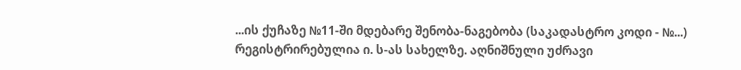...ის ქუჩაზე №11-ში მდებარე შენობა-ნაგებობა (საკადასტრო კოდი - №...) რეგისტრირებულია ი. ს-ას სახელზე. აღნიშნული უძრავი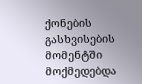ქონების გასხვისების მომენტში მოქმედებდა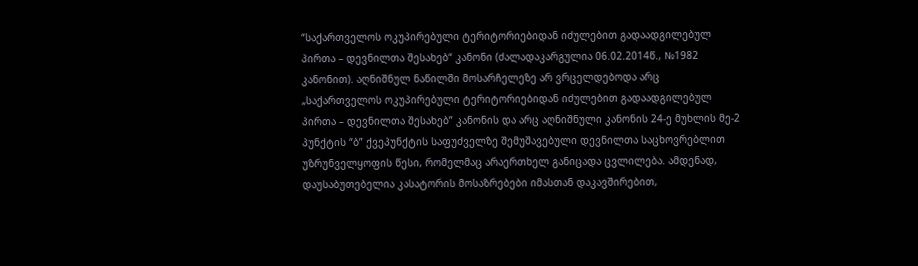“საქართველოს ოკუპირებული ტერიტორიებიდან იძულებით გადაადგილებულ პირთა – დევნილთა შესახებ“ კანონი (ძალადაკარგულია 06.02.2014წ., №1982 კანონით). აღნიშნულ ნაწილში მოსარჩელეზე არ ვრცელდებოდა არც „საქართველოს ოკუპირებული ტერიტორიებიდან იძულებით გადაადგილებულ პირთა – დევნილთა შესახებ” კანონის და არც აღნიშნული კანონის 24-ე მუხლის მე-2 პუნქტის “ბ” ქვეპუნქტის საფუძველზე შემუშავებული დევნილთა საცხოვრებლით უზრუნველყოფის წესი, რომელმაც არაერთხელ განიცადა ცვლილება. ამდენად, დაუსაბუთებელია კასატორის მოსაზრებები იმასთან დაკავშირებით,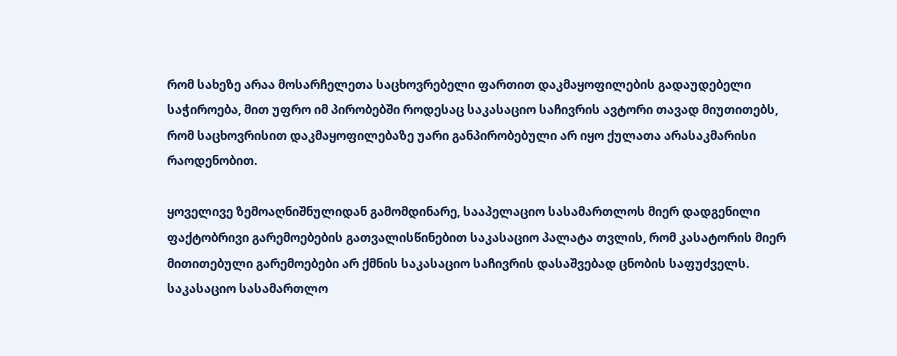რომ სახეზე არაა მოსარჩელეთა საცხოვრებელი ფართით დაკმაყოფილების გადაუდებელი საჭიროება, მით უფრო იმ პირობებში როდესაც საკასაციო საჩივრის ავტორი თავად მიუთითებს, რომ საცხოვრისით დაკმაყოფილებაზე უარი განპირობებული არ იყო ქულათა არასაკმარისი რაოდენობით.

ყოველივე ზემოაღნიშნულიდან გამომდინარე, სააპელაციო სასამართლოს მიერ დადგენილი ფაქტობრივი გარემოებების გათვალისწინებით საკასაციო პალატა თვლის, რომ კასატორის მიერ მითითებული გარემოებები არ ქმნის საკასაციო საჩივრის დასაშვებად ცნობის საფუძველს. საკასაციო სასამართლო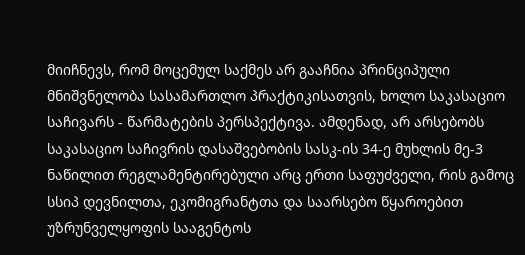მიიჩნევს, რომ მოცემულ საქმეს არ გააჩნია პრინციპული მნიშვნელობა სასამართლო პრაქტიკისათვის, ხოლო საკასაციო საჩივარს - წარმატების პერსპექტივა. ამდენად, არ არსებობს საკასაციო საჩივრის დასაშვებობის სასკ-ის 34-ე მუხლის მე-3 ნაწილით რეგლამენტირებული არც ერთი საფუძველი, რის გამოც სსიპ დევნილთა, ეკომიგრანტთა და საარსებო წყაროებით უზრუნველყოფის სააგენტოს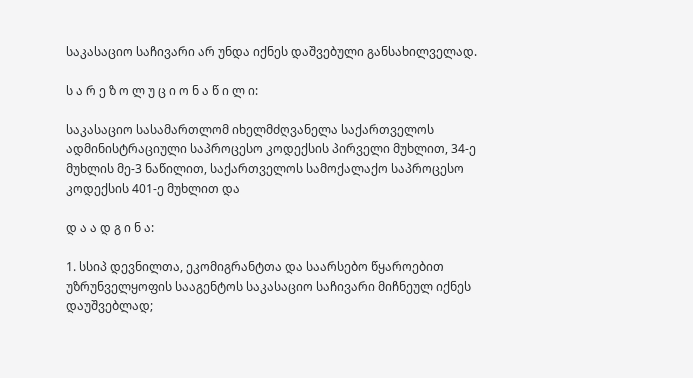საკასაციო საჩივარი არ უნდა იქნეს დაშვებული განსახილველად.

ს ა რ ე ზ ო ლ უ ც ი ო ნ ა წ ი ლ ი:

საკასაციო სასამართლომ იხელმძღვანელა საქართველოს ადმინისტრაციული საპროცესო კოდექსის პირველი მუხლით, 34-ე მუხლის მე-3 ნაწილით, საქართველოს სამოქალაქო საპროცესო კოდექსის 401-ე მუხლით და

დ ა ა დ გ ი ნ ა:

1. სსიპ დევნილთა, ეკომიგრანტთა და საარსებო წყაროებით უზრუნველყოფის სააგენტოს საკასაციო საჩივარი მიჩნეულ იქნეს დაუშვებლად;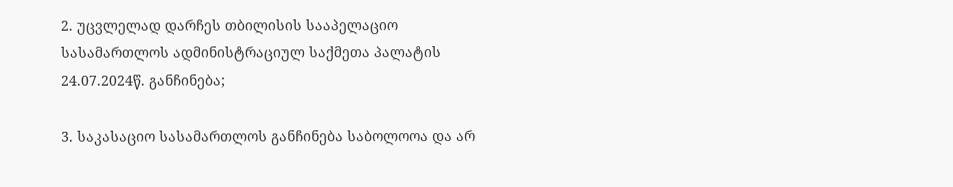2. უცვლელად დარჩეს თბილისის სააპელაციო სასამართლოს ადმინისტრაციულ საქმეთა პალატის 24.07.2024წ. განჩინება;

3. საკასაციო სასამართლოს განჩინება საბოლოოა და არ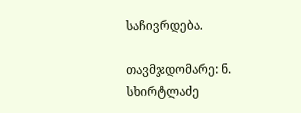საჩივრდება.

თავმჯდომარე: ნ. სხირტლაძე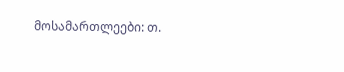მოსამართლეები: თ.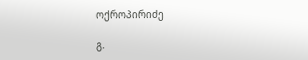ოქროპირიძე

გ.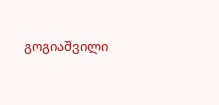გოგიაშვილი